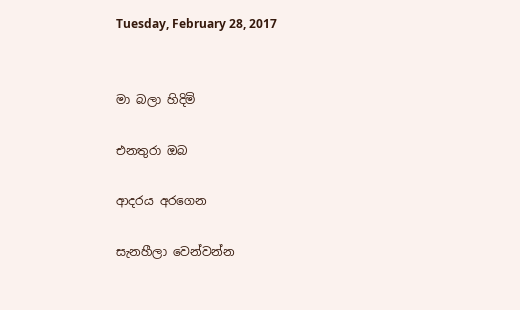Tuesday, February 28, 2017


මා බලා හිදිමි

එනතුරා ඔබ

ආදරය අරගෙන

සැනහීලා වෙන්වන්න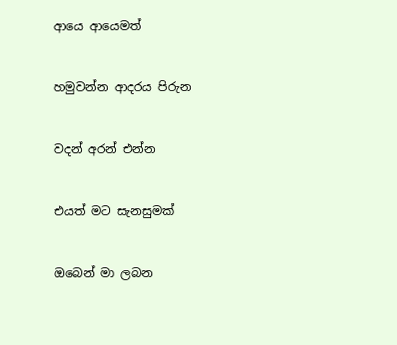ආයෙ ආයෙමත්


හමුවන්න ආදරය පිරුන


වදන් අරන් එන්න


එයත් මට සැනසුමක්


ඔබෙන් මා ලබන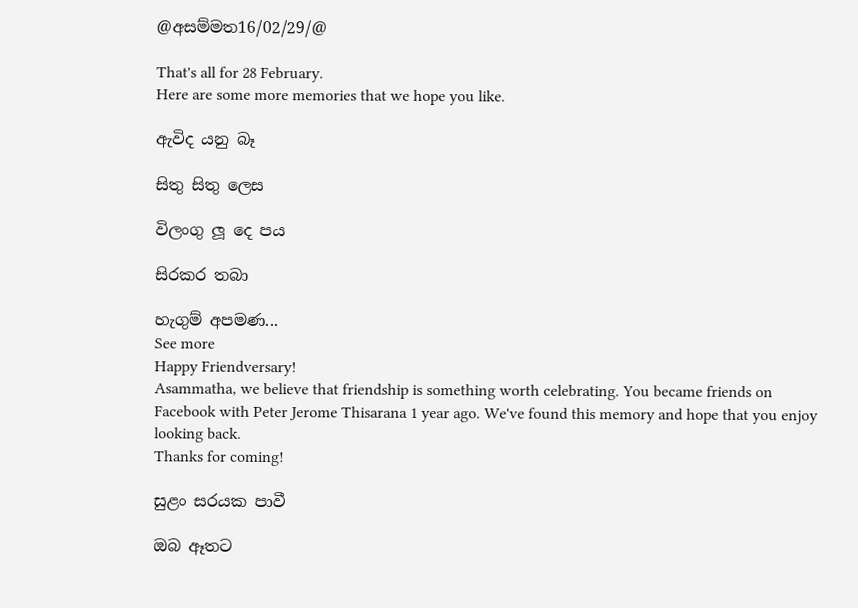@අසම්මත16/02/29/@

That's all for 28 February.
Here are some more memories that we hope you like.

ඇවිද යනු බෑ

සිතු සිතු ලෙස

විලංගු ලූ දෙ පය

සිරකර තබා

හැගුම් අපමණ...
See more
Happy Friendversary!
Asammatha, we believe that friendship is something worth celebrating. You became friends on Facebook with Peter Jerome Thisarana 1 year ago. We've found this memory and hope that you enjoy looking back.
Thanks for coming!

සුළං සරයක පාවී

ඔබ ඈතට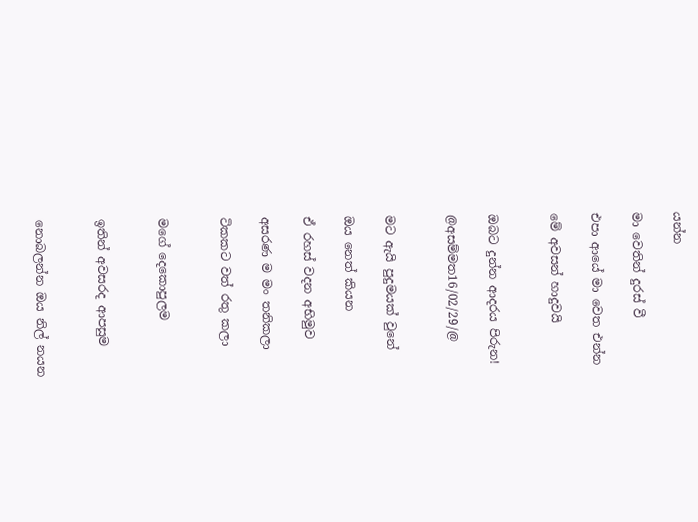යන්න

මා වෙතින් දුරස් වී

එපා ආයේ මා වෙත එන්න

මේ අවසන් හාදුවයි


ඔබට දුන්න ආදරය පිරුන!

@අසම්මත16/02/29/@


මට ඇයි පුදුමයක් වුනේ

ඔය නෙත් කියන

ඒ රහස් වදන අභිමුව

අසරණ ම මං තනිකලා

ටිකකට වත් රතු කලා


මගේ දෙකොපුලම


ඉතින් අවසරද ආපසුම


නොබලන්න ඔය නිල් නයන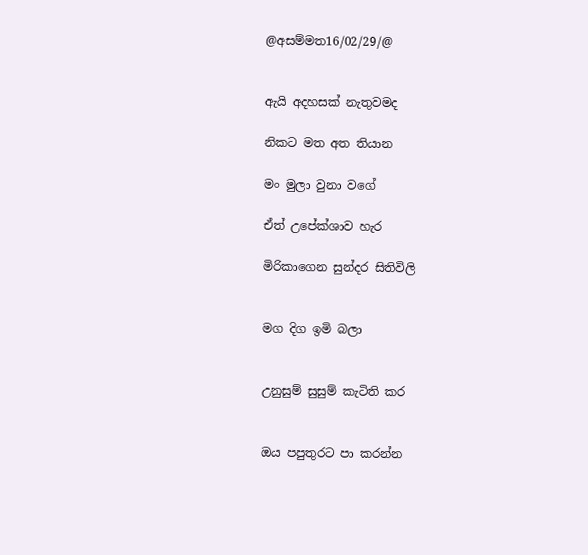@අසම්මත16/02/29/@


ඇයි අදහසක් නැතුවමද

නිකට මත අත තියාන

මං මුලා වුනා වගේ

ඒත් උපේක්ශාව හැර

මිරිකාගෙන සුන්දර සිතිවිලි


මග දිග ඉමි බලා


උනුසුම් සුසුම් කැටිති කර


ඔය පපුතුරට පා කරන්න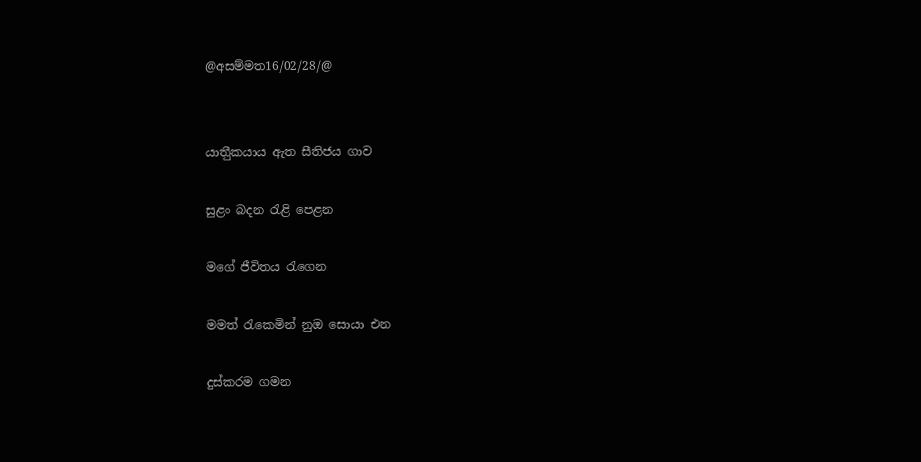@අසම්මත16/02/28/@


යාතීුකයාය ඇත සීතිජය ගාව

සුළං බදන රැළි පෙළන

මගේ ජීවිතය රැගෙන

මමත් රැකෙමින් නුඔ සොයා එන

දුස්කරම ගමන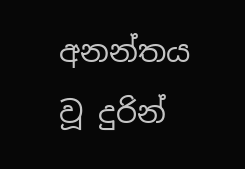අනන්තය වූ දුරින්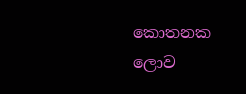කොතනක ලොව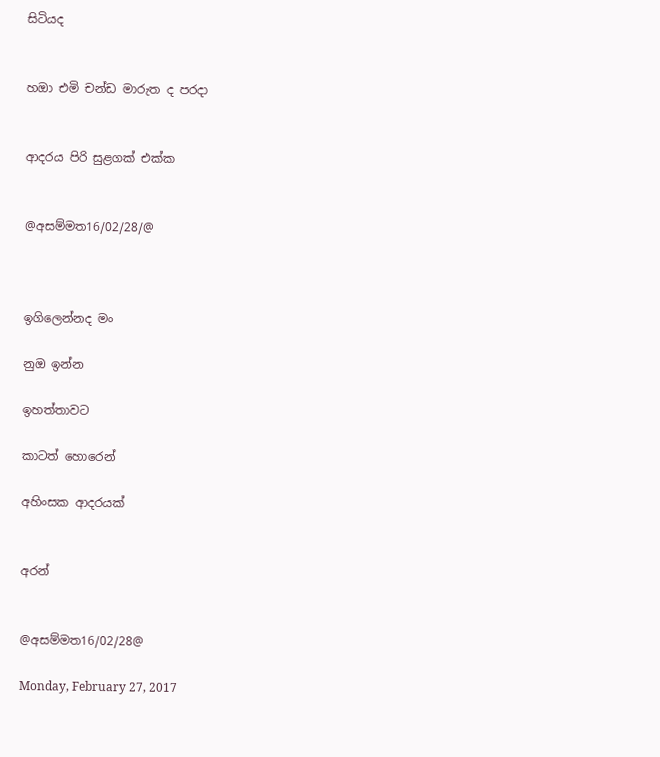සිටියද


හඔා එමි චන්ඩ මාරුත ද පරදා


ආදරය පිරි සුළගක් එක්ක


@අසම්මත16/02/28/@



ඉගිලෙන්නද මං

නුඔ ඉන්න

ඉහත්තාවට

කාටත් හොරෙන්

අහිංසක ආදරයක්


අරන්


@අසම්මත16/02/28@

Monday, February 27, 2017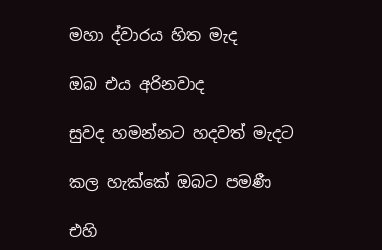මහා ද්වාරය හිත මැද

ඔබ එය අරිනවාද

සුවද හමන්නට හදවත් මැදට

කල හැක්කේ ඔබට පමණී

එහි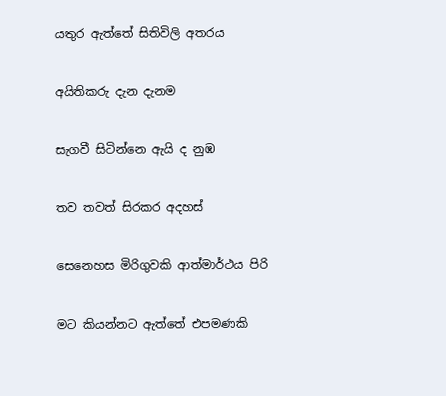යතුර ඇත්තේ සිතිවිලි අතරය


අයිතිකරු දැන දැනම


සැගවී සිටින්නෙ ඇයි ද නුඹ


තව තවත් සිරකර අදහස්


සෙනෙහස මිරිගුවකි ආත්මාර්ථය පිරි


මට කියන්නට ඇත්තේ එපමණකි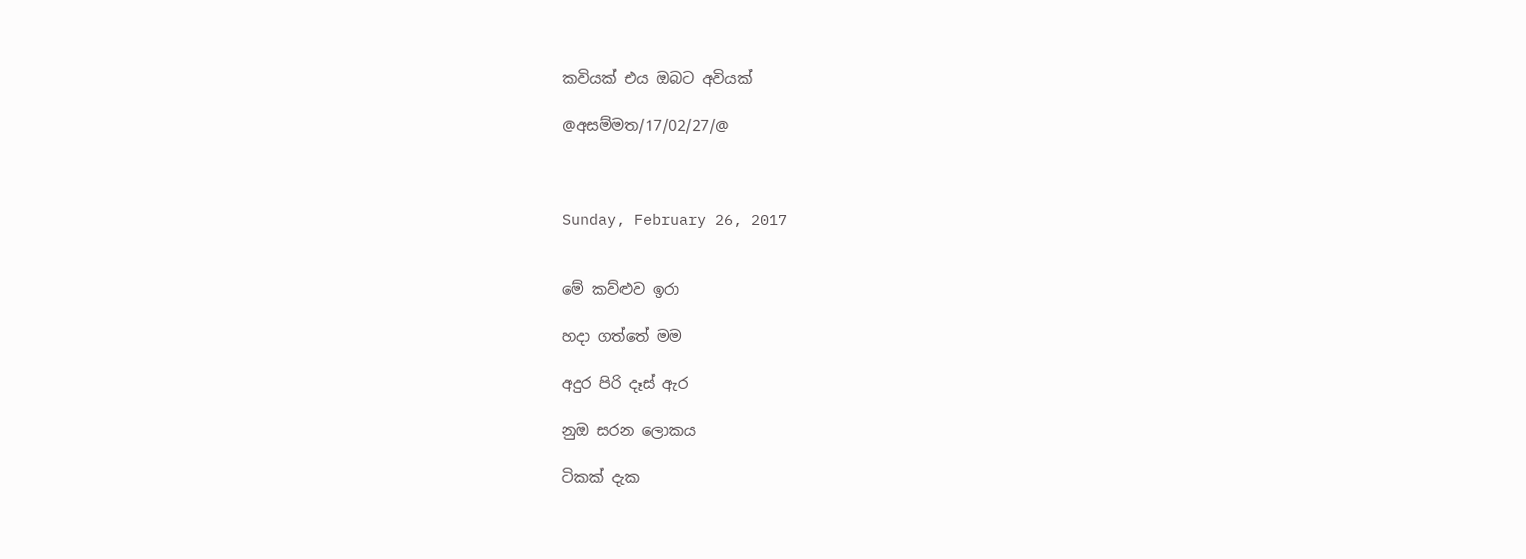කවියක් එය ඔබට අවියක්

@අසම්මත/17/02/27/@



Sunday, February 26, 2017


මේ කව්ළුව ඉරා

හදා ගත්තේ මම

අදුර පිරි දෑස් ඇර

නුඔ සරන ලොකය

ටිකක් දැක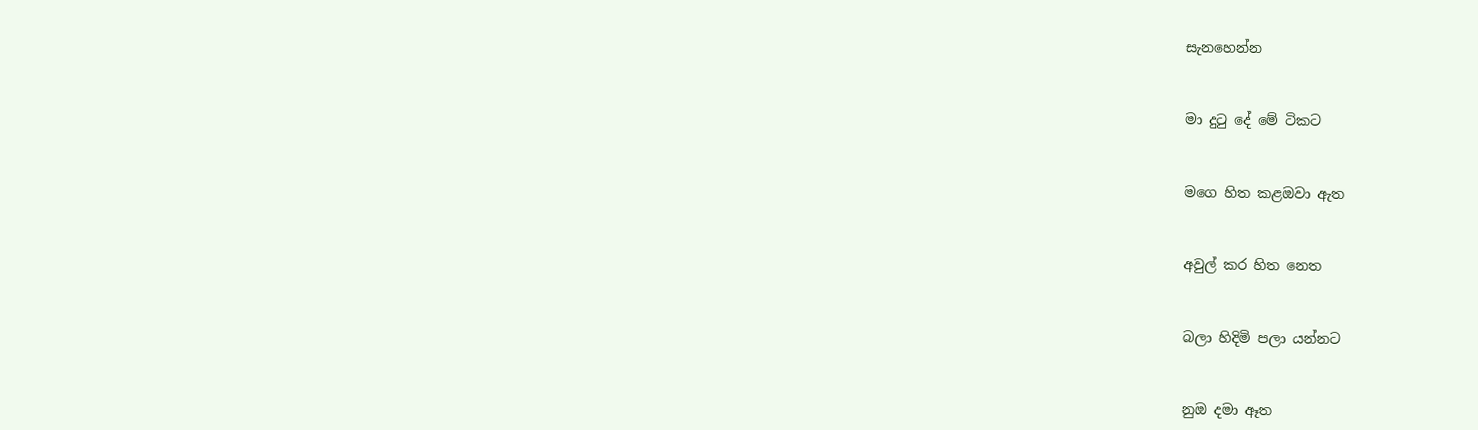සැනහෙන්න


මා දුටු දේ මේ ටිකට


මගෙ හිත කළඔවා ඇත


අවුල් කර හිත නෙත


බලා හිදිමි පලා යන්නට


නුඔ දමා ඈත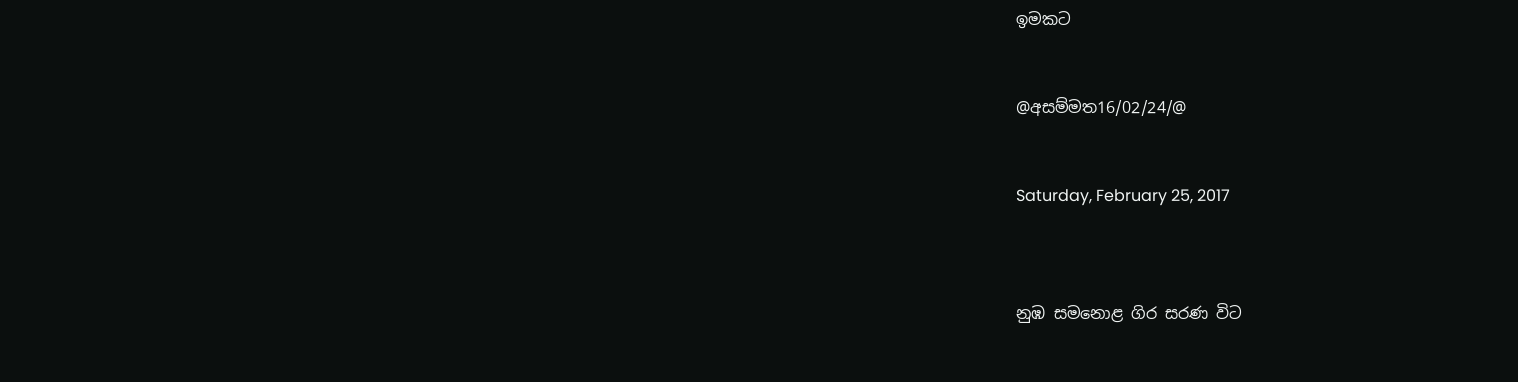ඉමකට


@අසම්මත16/02/24/@


Saturday, February 25, 2017



නුඹ සමනොළ ගිර සරණ විට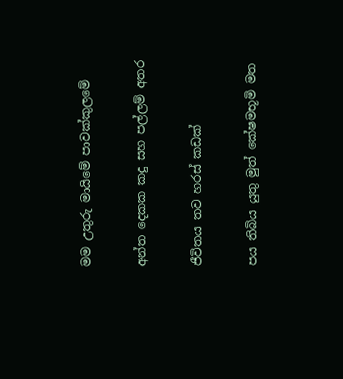මම උතුරු මායිමේ පාවක්කුලමේ

අන්ත දෙකක කදු සහ පල්ලම් අතර

ජීවිතය තව හරස් කඩක්

පය තිබිය යුතු මුත් කේෂමභූමි මත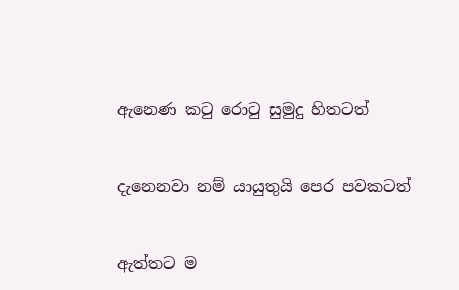ඇනෙණ කටු රොටු සුමුදු හිතටත්


දැනෙනවා නම් යායුතුයි පෙර පවකටත්


ඇත්තට ම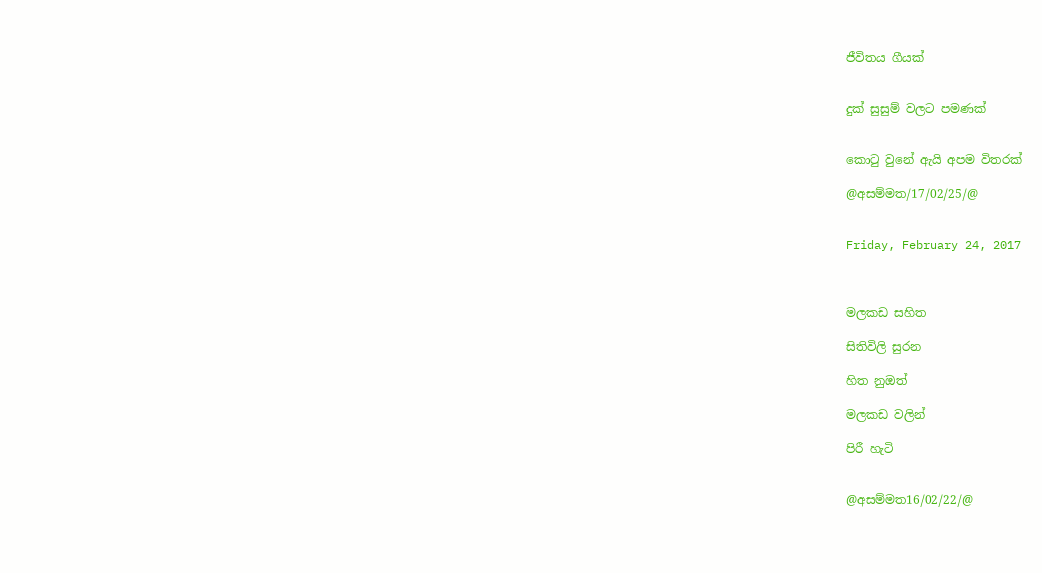ජීවිතය ගීයක්


දුක් සුසුම් වලට පමණක්


කොටු වුනේ ඇයි අපම විතරක්

@අසම්මත/17/02/25/@


Friday, February 24, 2017



මලකඩ සහිත

සිතිවිලි සුරන

හිත නුඔත්

මලකඩ වලින්

පිරී හැටි


@අසම්මත16/02/22/@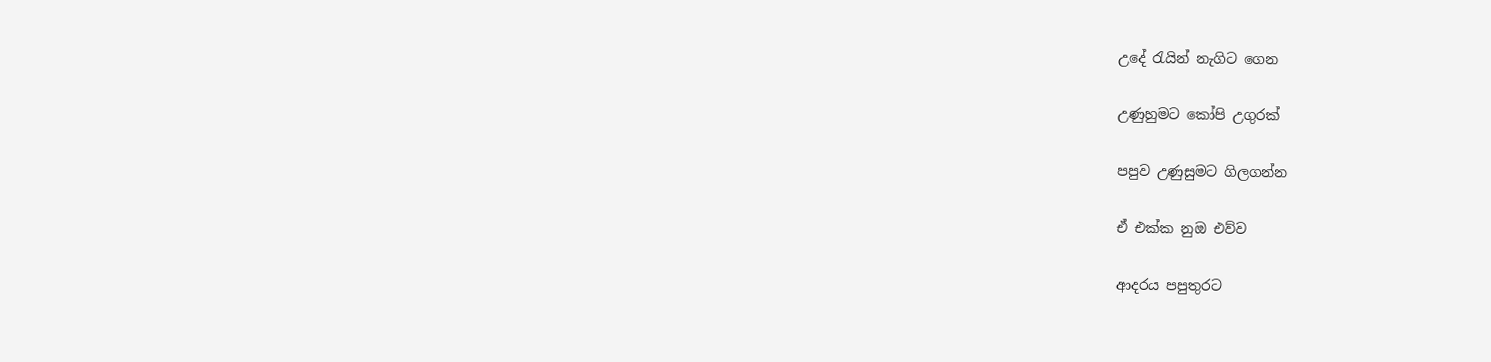උදේ රැයින් නැගිට ගෙන

උණුහුමට කෝපි උගුරක්

පපුව උණුසුමට ගිලගන්න

ඒ එක්ක නුඔ එව්ව

ආදරය පපුතුරට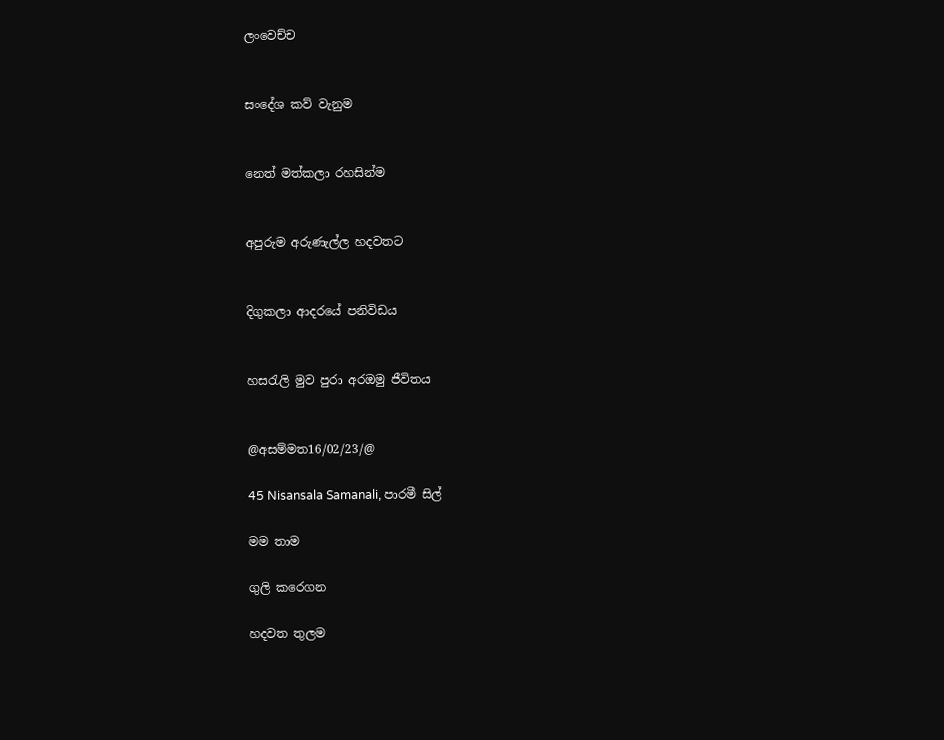ලංවෙච්ච


සංදේශ කව් වැනුම


නෙත් මත්කලා රහසින්ම


අපුරුම අරුණැල්ල හදවතට


දිගුකලා ආදරයේ පනිවිඩය


හසරැලි මුව පුරා අරඔමු ජීවිතය


@අසම්මත16/02/23/@

45 Nisansala Samanali, පාරමී සිල්

මම තාම

ගුලි කරෙගන

හදවත තුලම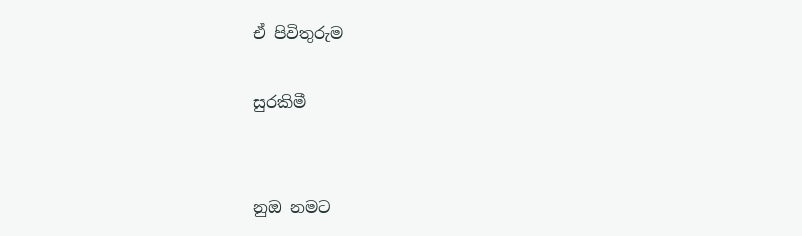ඒ පිවිතුරුම

සුරකිමී


නුඔ නමට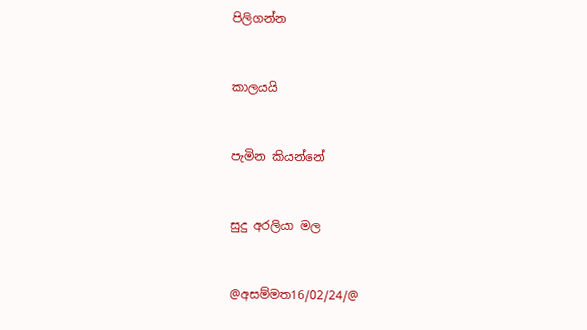පිලිගන්න


කාලයයි


පැමින කියන්නේ


සුදු අරලියා මල


@අසම්මත16/02/24/@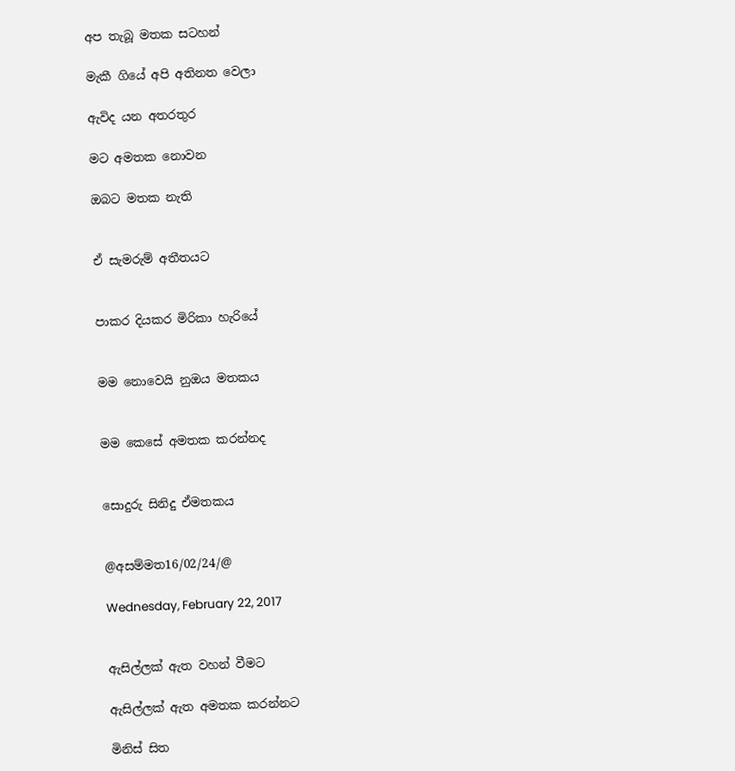අප තැබූ මතක සටහන්

මැකී ගියේ අපි අතිනත වෙලා

ඇවිද යන අතරතුර

මට අමතක නොවන

ඔබට මතක නැති


ඒ සැමරුම් අතීතයට


පාකර දියකර මිරිකා හැරියේ


මම නොවෙයි නුඔය මතකය


මම කෙසේ අමතක කරන්නද


සොදුරු සිනිදු ඒමතකය


@අසම්මත16/02/24/@

Wednesday, February 22, 2017


ඇසිල්ලක් ඇත වහන් වීමට

ඇසිල්ලක් ඇත අමතක කරන්නට

මිනිස් සිත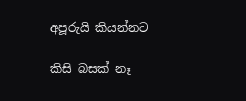අපූරුයි කියන්නට

කිසි බසක් නෑ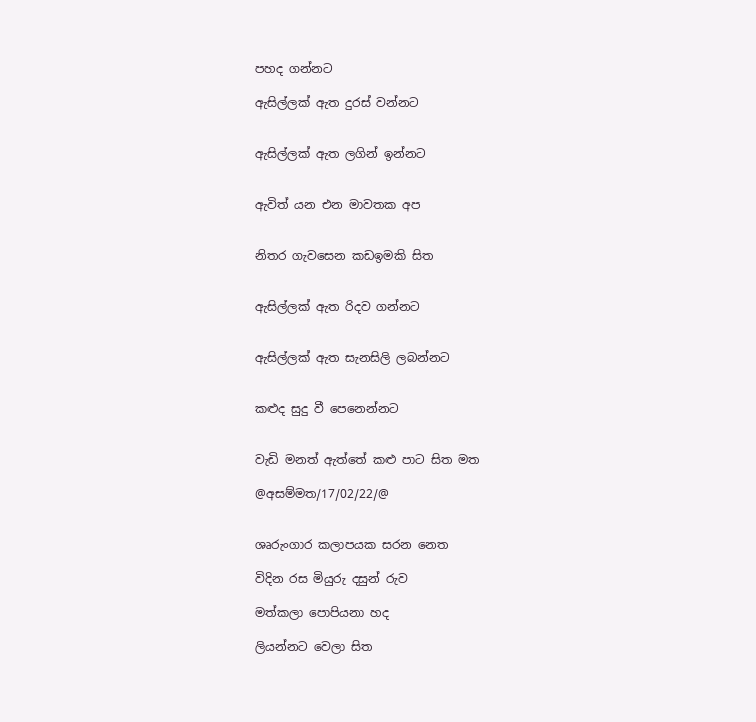පහද ගන්නට

ඇසිල්ලක් ඇත දුරස් වන්නට


ඇසිල්ලක් ඇත ලගින් ඉන්නට


ඇවිත් යන එන මාවතක අප


නිතර ගැවසෙන කඩඉමකි සිත


ඇසිල්ලක් ඇත රිදව ගන්නට


ඇසිල්ලක් ඇත සැනසිලි ලබන්නට


කළුද සුදු වී පෙනෙන්නට


වැඩි මනත් ඇත්තේ කළු පාට සිත මත

@අසම්මත/17/02/22/@


ශෘරුංගාර කලාපයක සරන නෙත

විදින රස මියුරු දසුන් රුව

මත්කලා පොපියනා හද

ලියන්නට වෙලා සිත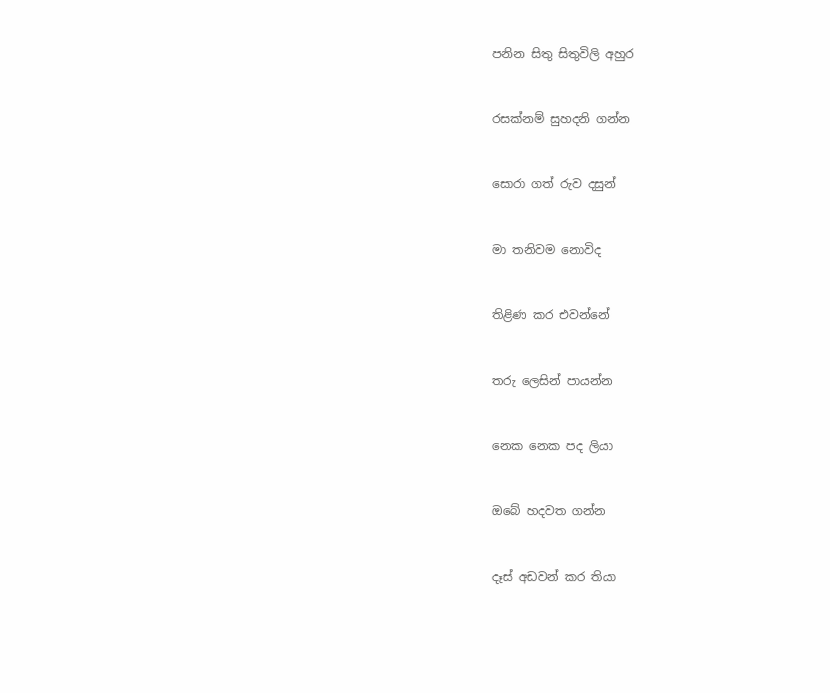පනින සිතු සිතුවිලි අහුර


රසක්නම් සුහදනි ගන්න


සොරා ගත් රුව දසුන්


මා තනිවම නොවිද


තිළිණ කර එවන්නේ


තරු ලෙසින් පායන්න


නෙක නෙක පද ලියා


ඔබේ හදවත ගන්න


දෑස් අඩවන් කර තියා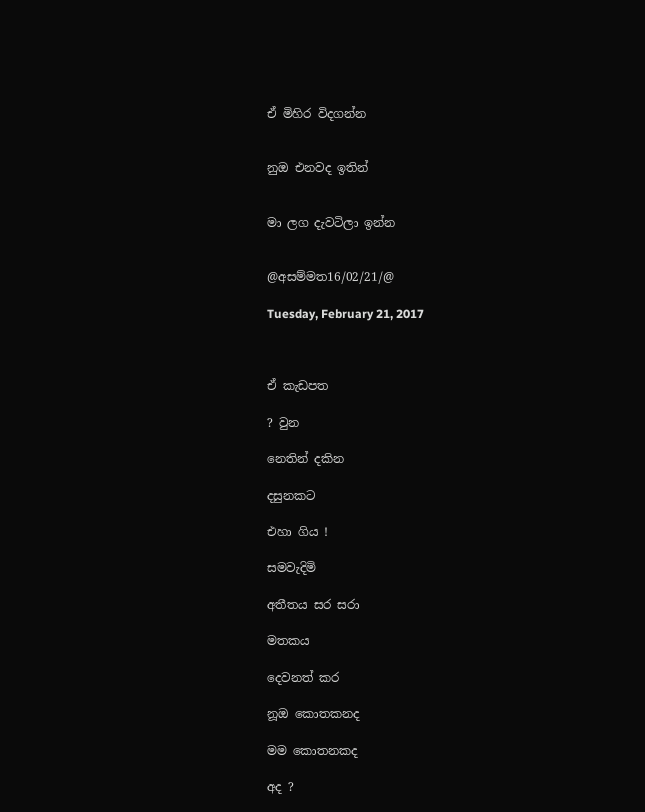ඒ මිහිර විදගන්න


නුඔ එනවද ඉතින්


මා ලග දැවටිලා ඉන්න


@අසම්මත16/02/21/@

Tuesday, February 21, 2017



ඒ කැඩපත

? වුන

නෙතින් දකින

දසුනකට

එහා ගිය !

සමවැදිමි

අතීතය සර සරා

මතකය

දෙවනත් කර

නූඔ කොතකනද

මම කොතනකද

අද ?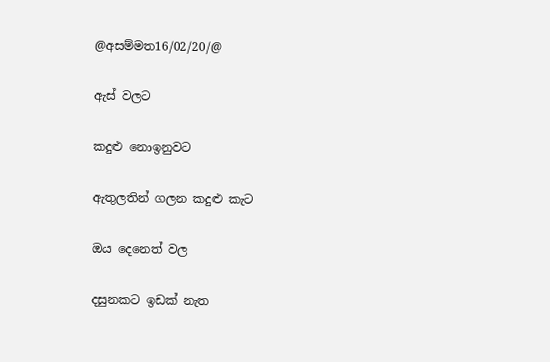@අසම්මත16/02/20/@

ඇස් වලට

කදුළු නොඉනුවට

ඇතුලතින් ගලන කදුළු කැට

ඔය දෙනෙත් වල

දසුනකට ඉඩක් නැත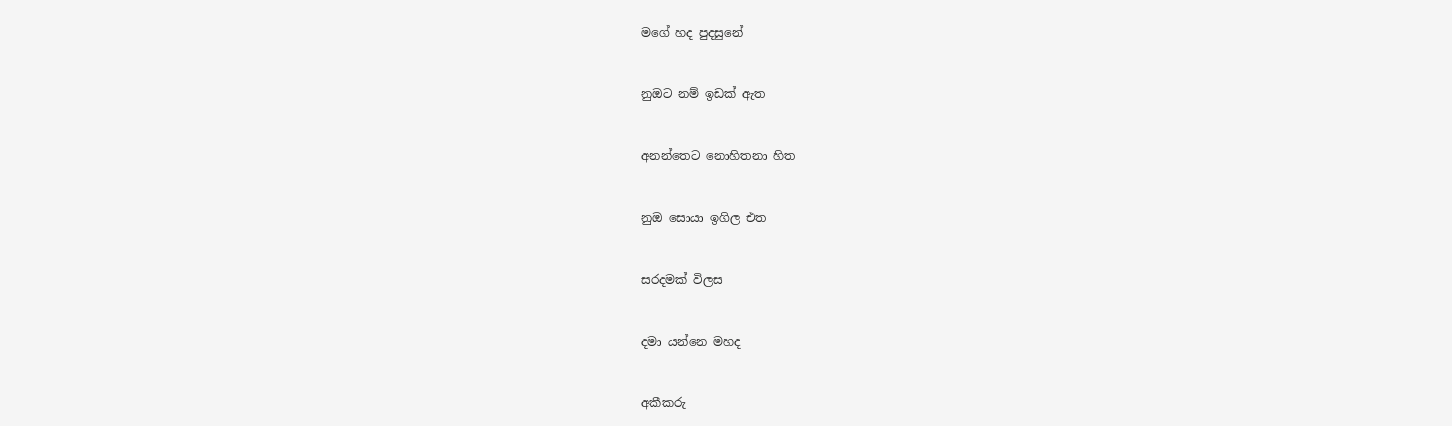මගේ හද පුදසුනේ


නුඔට නම් ඉඩක් ඇත


අනන්තෙට නොහිතනා හිත


නුඔ සොයා ඉගිල එත


සරදමක් විලස


දමා යන්නෙ මහද


අකීකරු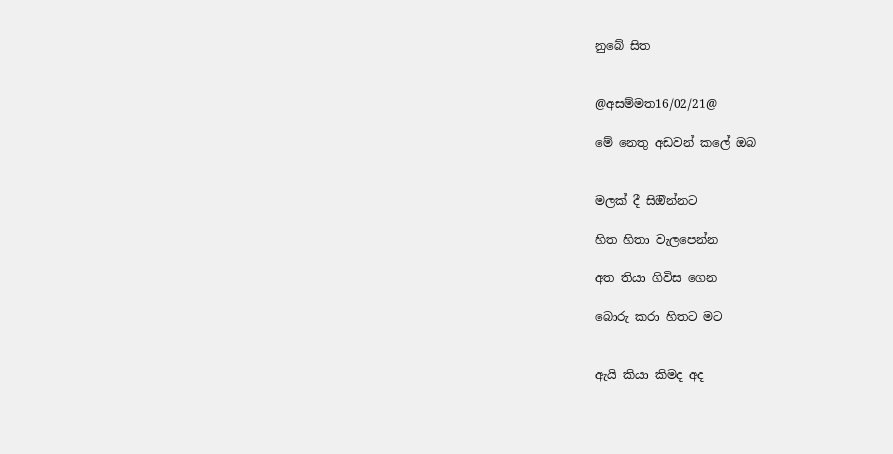නුබේ සිත


@අසම්මත16/02/21@

මේ නෙතු අඩවන් කලේ ඔබ


මලක් දී සිඔින්නට

හිත හිතා වැලපෙන්න

අත තියා ගිවිස ගෙන

බොරු කරා හිතට මට


ඇයි කියා කිමද අද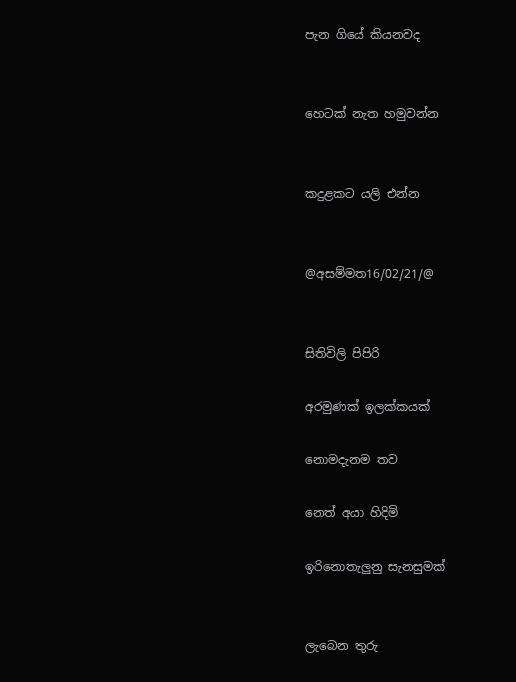පැන ගියේ කියනවද


හෙටක් නැත හමුවන්න


කදුළකට යලි එන්න


@අසම්මත16/02/21/@


සිතිවිලි පිපිරි

අරමුණක් ඉලක්කයක්

නොමදැනම තව

නෙත් අයා හිදිමි

ඉරිනොතැලුනු සැනසුමක්


ලැබෙන තුරු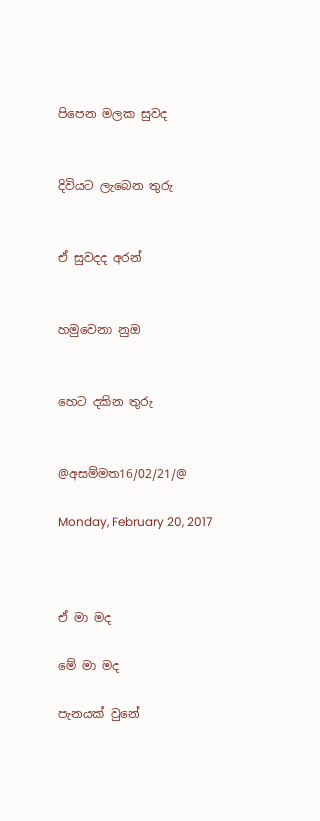පිපෙන මලක සුවද


දිවියට ලැබෙන තුරු


ඒ සුවදද අරන්


හමුවෙනා නුඔ


හෙට දකින තුරු


@අසම්මත16/02/21/@

Monday, February 20, 2017



ඒ මා මද

මේ මා මද

පැනයක් වුනේ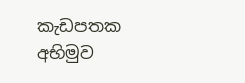කැඩපතක අභිමුව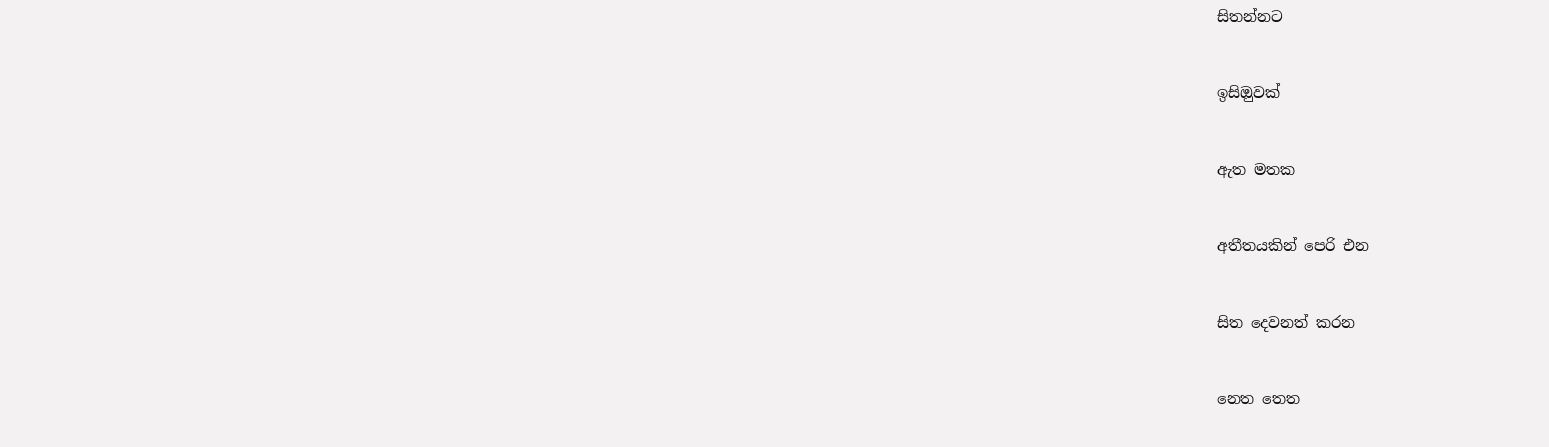සිතන්නට


ඉසිඔුවක්


ඇත මතක


අතීතයකින් පෙරි එන


සිත දෙවනත් කරන


නෙත තෙත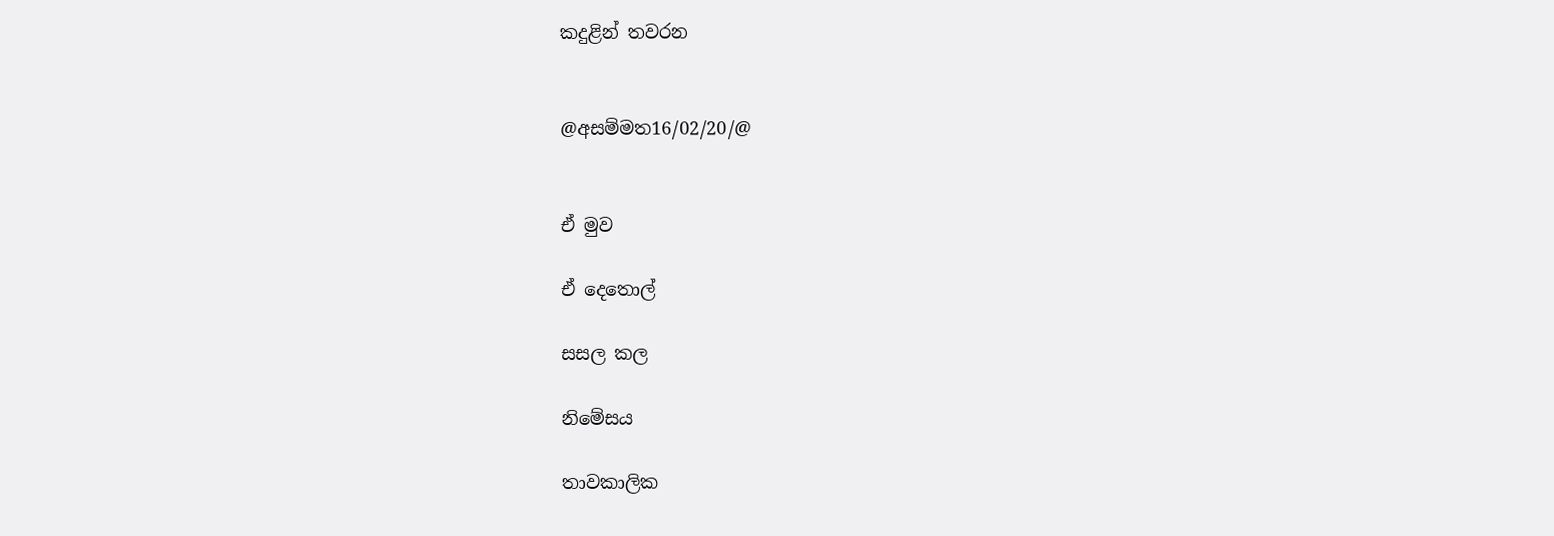කදුළින් තවරන


@අසම්මත16/02/20/@


ඒ මුව

ඒ දෙතොල්

සසල කල

නිමේසය

තාවකාලික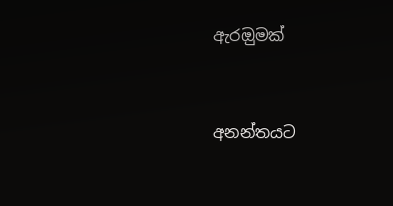ඇරඔුමක්


අනන්තයට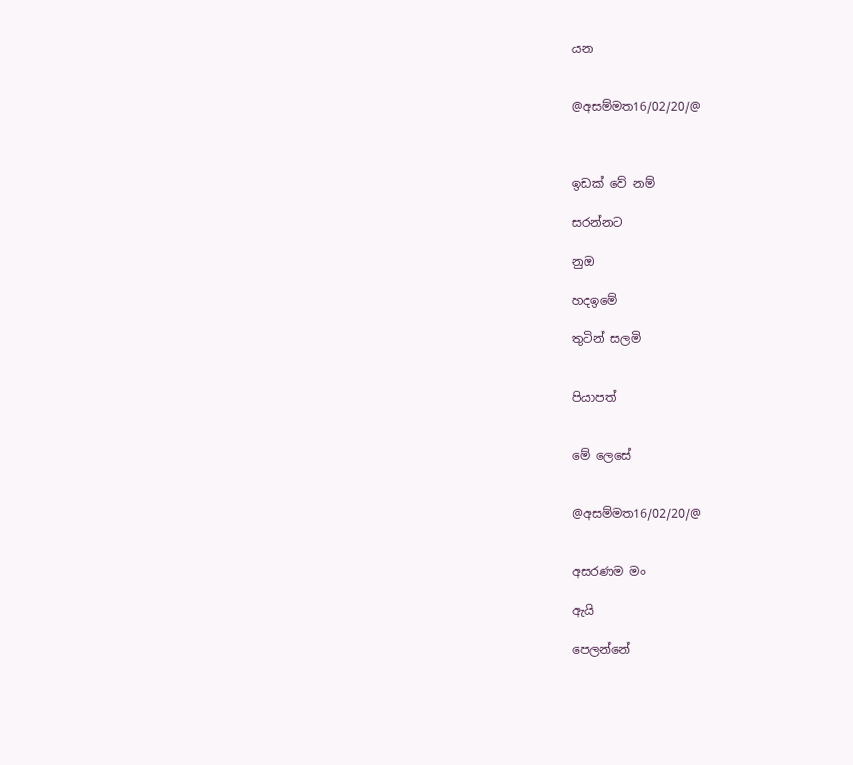යන


@අසම්මත16/02/20/@



ඉඩක් වේ නම්

සරන්නට

නුඔ

හදඉමේ

තුටින් සලමි


පියාපත්


මේ ලෙසේ


@අසම්මත16/02/20/@


අසරණම මං

ඇයි

පෙලන්නේ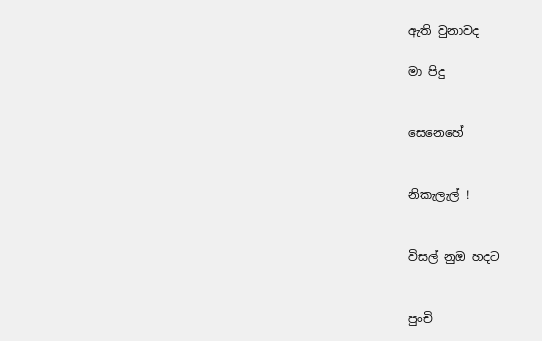ඇති වුනාවද

මා පිදු


සෙනෙහේ


නිකැලැල් !


විසල් නුඔ හදට


පුංචි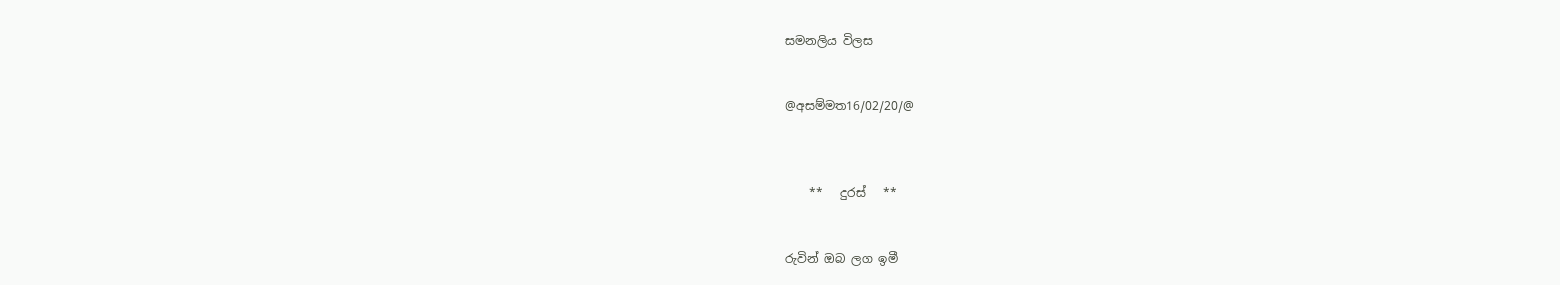සමනලිය විලස


@අසම්මත16/02/20/@



    **   දුරස්   **


රුවින් ඔබ ලග ඉමී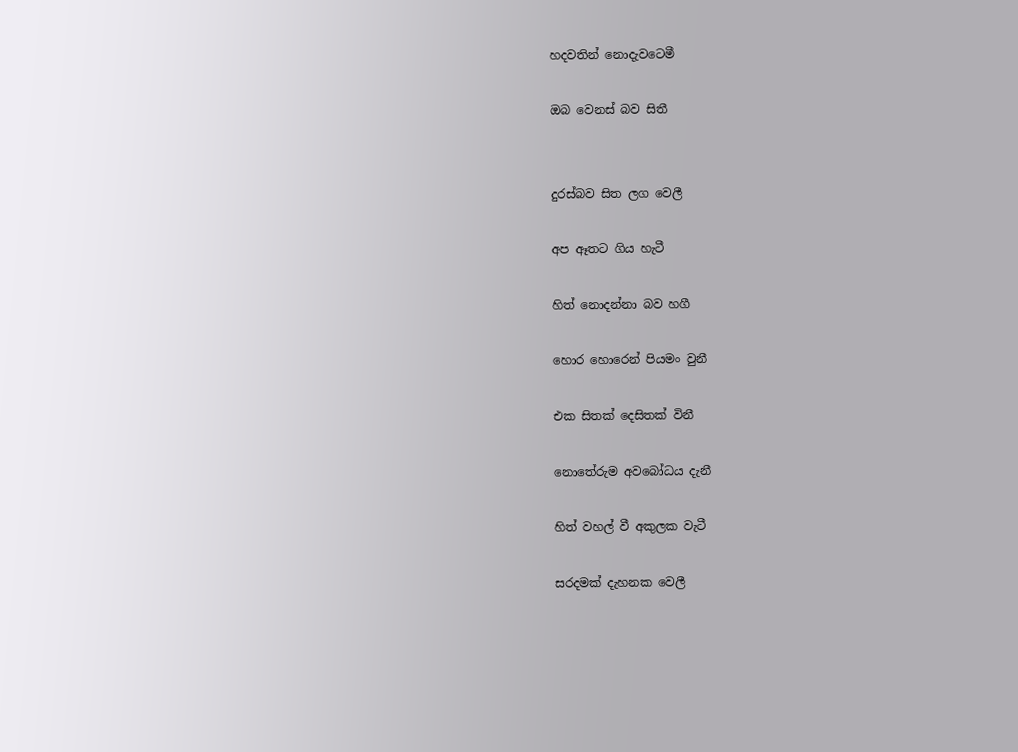හදවතින් නොදැවටෙමී

ඔබ වෙනස් බව සිතී


දුරස්බව සිත ලග වෙලී

අප ඈතට ගිය හැටී

හිත් නොදන්නා බව හගී

හොර හොරෙන් පියමං වුනී

එක සිතක් දෙසිතක් විනී

නොතේරුම අවබෝධය දැනී

හිත් වහල් වී අකුලක වැටී

සරදමක් දැහනක වෙලී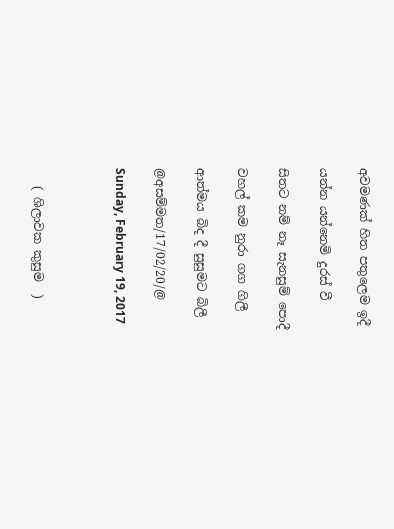අවමණක් හිත පතුලෙම ඉදී

යන්න යන්නෙමි දුරස් වී

සිතට නම් නෑ සැනසුම් පොදී

වහල් කම නුරා ගග ගිලී

ආත්මය බිද දී සුසුමට බිලී

@අසම්මත/17/02/20/@

Sunday, February 19, 2017



   ( ශිලාවක කුසුම  )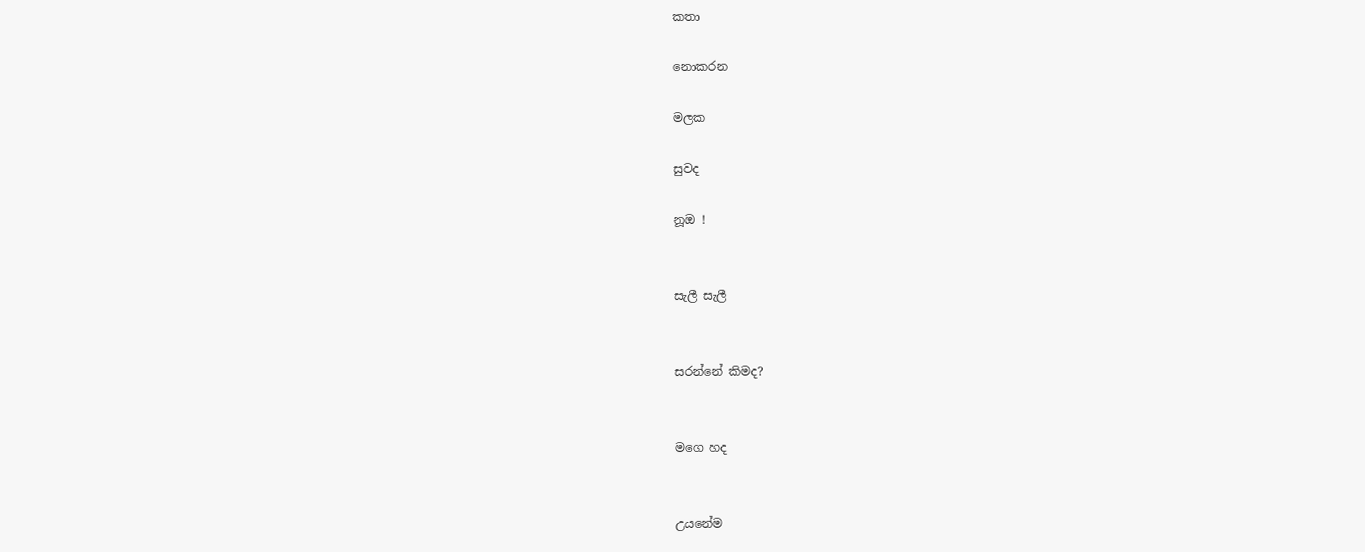කතා

නොකරන

මලක

සුවද

නූඔ !


සැලී සැලී


සරන්නේ කිමද?


මගෙ හද


උයනේම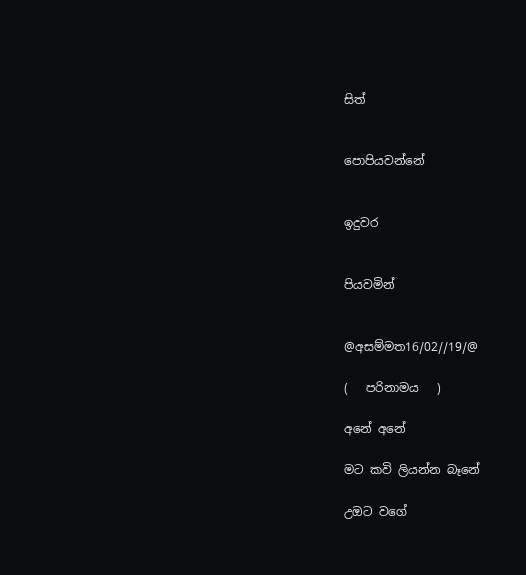සිත්


පොපියවන්නේ


ඉදුවර


පියවමින්


@අසම්මත16/02//19/@

(   පරිනාමය   )

අනේ අනේ

මට කවි ලියන්න බෑනේ

උඔට වගේ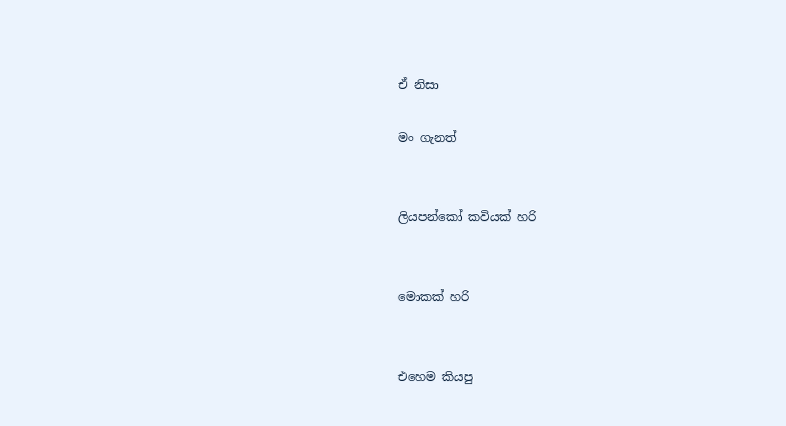ඒ නිසා

මං ගැනත්


ලියපන්කෝ කවියක් හරි


මොකක් හරි


එහෙම කියපු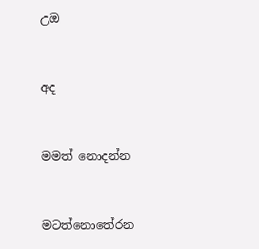උඔ


අද


මමත් නොදන්න


මටත්නොතේරන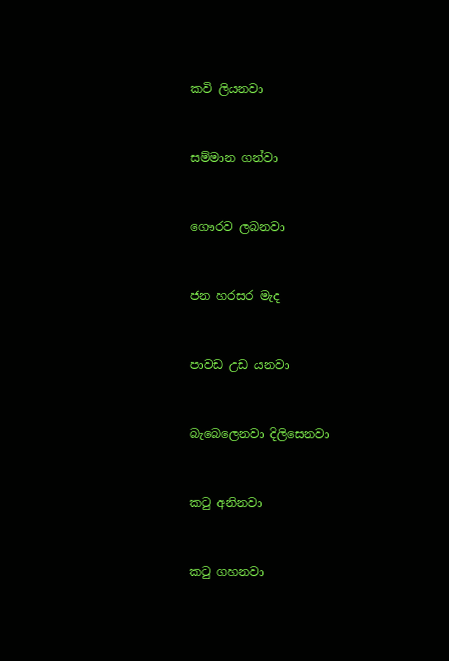කවි ලියනවා


සම්මාන ගන්වා


ගෞරව ලබනවා


ජන හරසර මැද


පාවඩ උඩ යනවා


බැබෙලෙනවා දිලිසෙනවා


කටු අනිනවා


කටු ගහනවා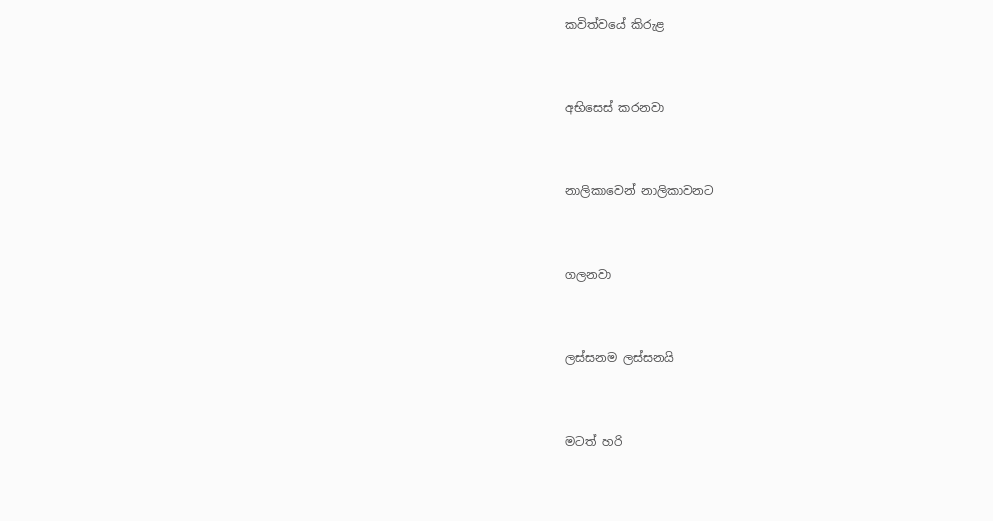කවිත්වයේ කිරුළ


අභිසෙස් කරනවා


නාලිකාවෙන් නාලිකාවනට


ගලනවා


ලස්සනම ලස්සනයි


මටත් හරි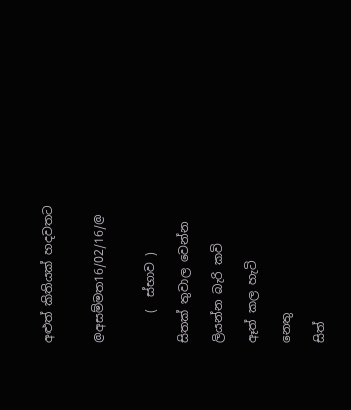අළුත් කිතියක් හදවතට


@අසම්මත16/02/16/@


     (  ස්භාව )

සිතක් තුවාල වෙන්න

ලියන්න බැරි කවි

ඈත් කල හැටි

නෙතු

සිත්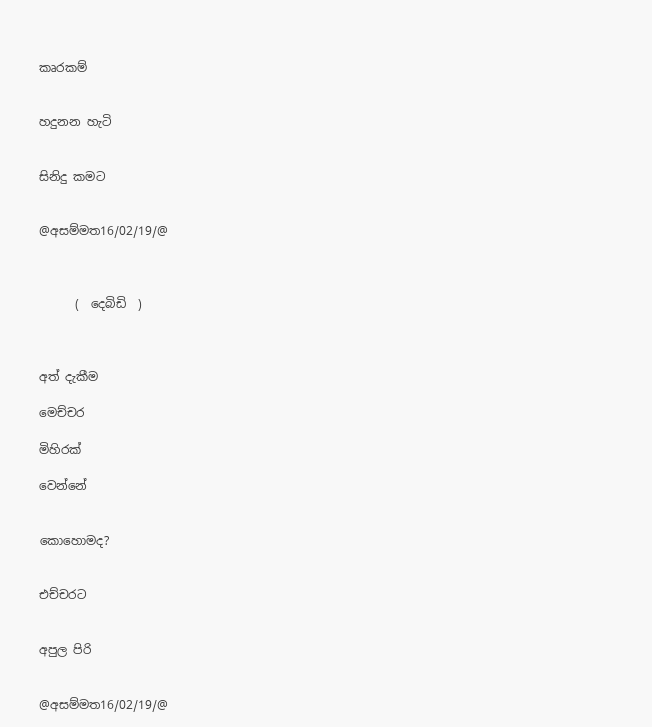කෘරකම්


හදුනන හැටි


සිනිදු කමට


@අසම්මත16/02/19/@



      (  දෙබිඩි  )



අත් දැකීම

මෙච්චර

මිහිරක්

වෙන්නේ


කොහොමද?


එච්චරට


අපුල පිරි


@අසම්මත16/02/19/@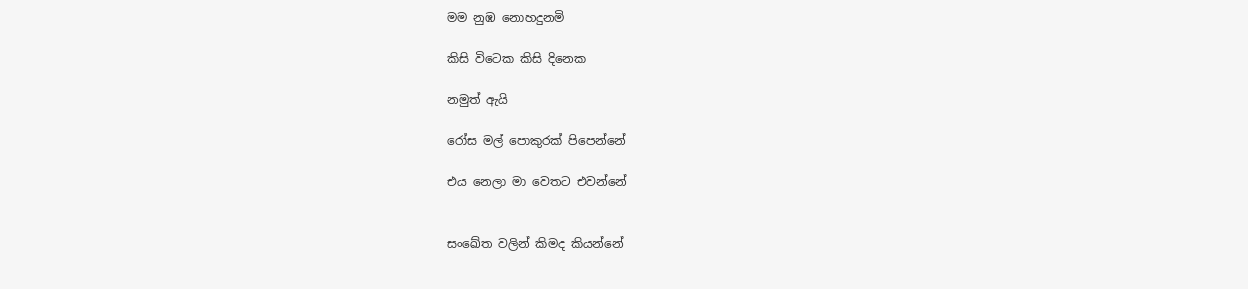මම නුඹ නොහදුනමි

කිසි විටෙක කිසි දිනෙක

නමුත් ඇයි

රෝස මල් පොකුරක් පිපෙන්නේ

එය නෙලා මා වෙතට එවන්නේ


සංඛේත වලින් කිමද කියන්නේ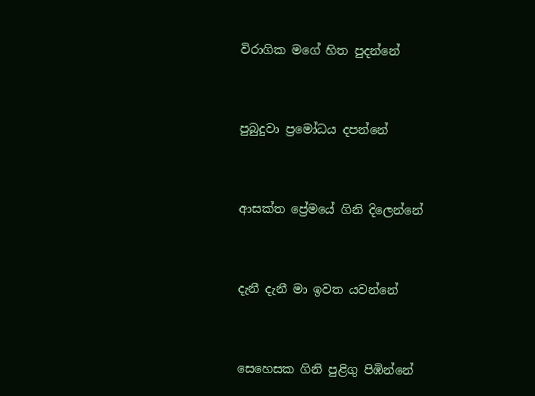විරාගික මගේ හිත පුදන්නේ


පුබුදුවා ප්‍රමෝධය දපන්නේ


ආසක්ත ප්‍රේමයේ ගිනි දිලෙන්නේ


දැනී දැනී මා ඉවත යවන්නේ


සෙහෙසක ගිනි පුළිගු පිඹින්නේ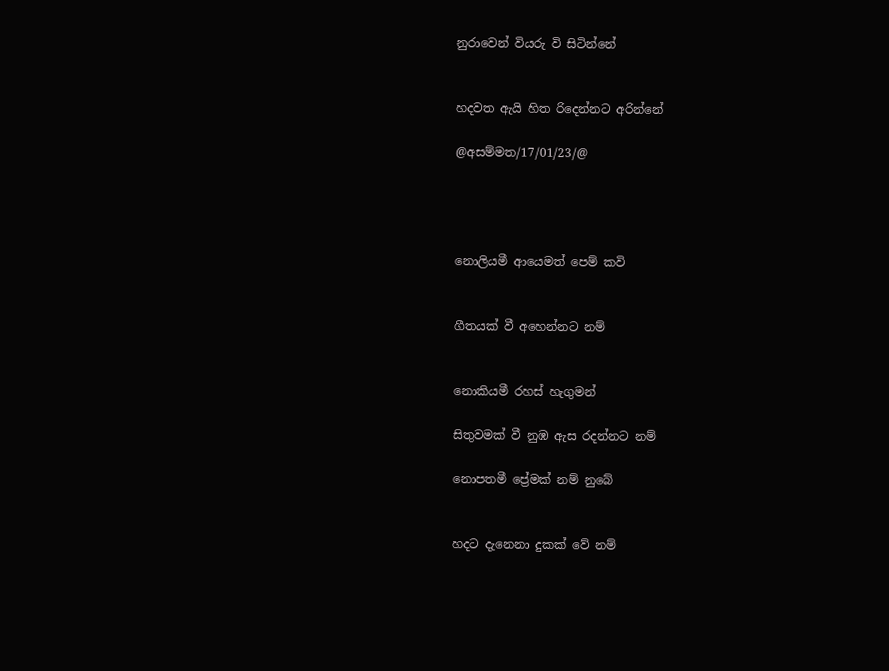නුරාවෙන් වියරු වි සිටින්නේ


හදවත ඇයි හිත රිදෙන්නට අරින්නේ

@අසම්මත/17/01/23/@




නොලියමී ආයෙමත් පෙම් කවි


ගීතයක් වී අහෙන්නට නම්


නොකියමී රහස් හැගුමන්

සිතුවමක් වී නුඹ ඇස රදන්නට නම්

නොපතමී ප්‍රේමක් නම් නුබේ


හදට දැනෙනා දුකක් වේ නම්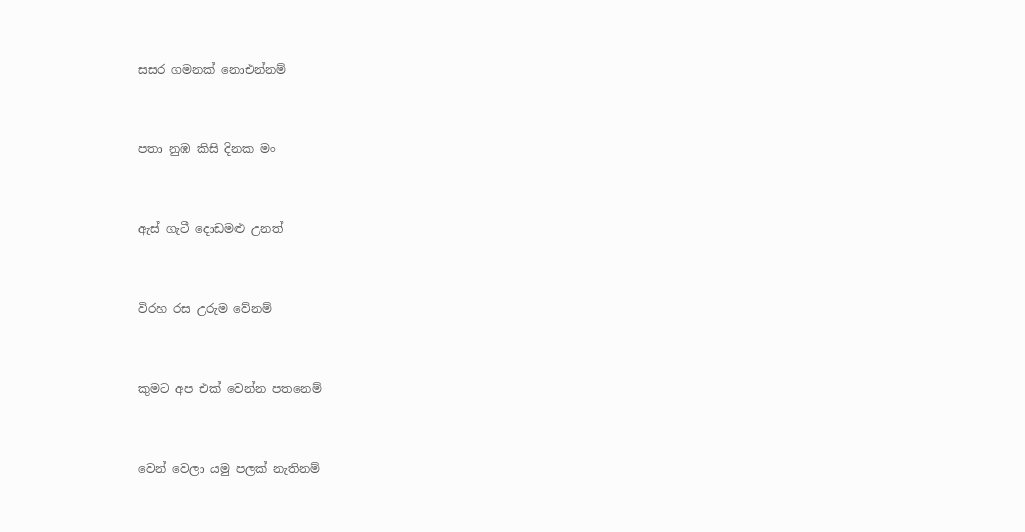සසර ගමනක් නොඑන්නම්


පතා නුඹ කිසි දිනක මං


ඇස් ගැටී දොඩමළු උනත්


විරහ රස උරුම වේනම්


කුමට අප එක් වෙන්න පතනෙම්


වෙන් වෙලා යමු පලක් නැතිනම්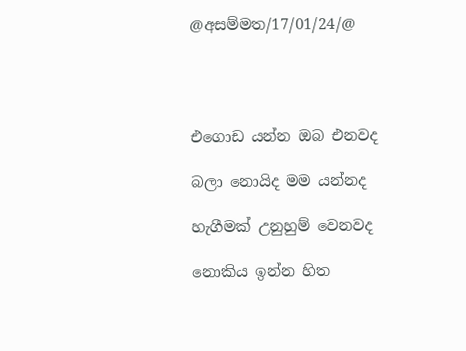@අසම්මත/17/01/24/@




එගොඩ යන්න ඔබ එනවද

බලා නොයිද මම යන්නද

හැගීමක් උනුහුම් වෙනවද

නොකිය ඉන්න හිත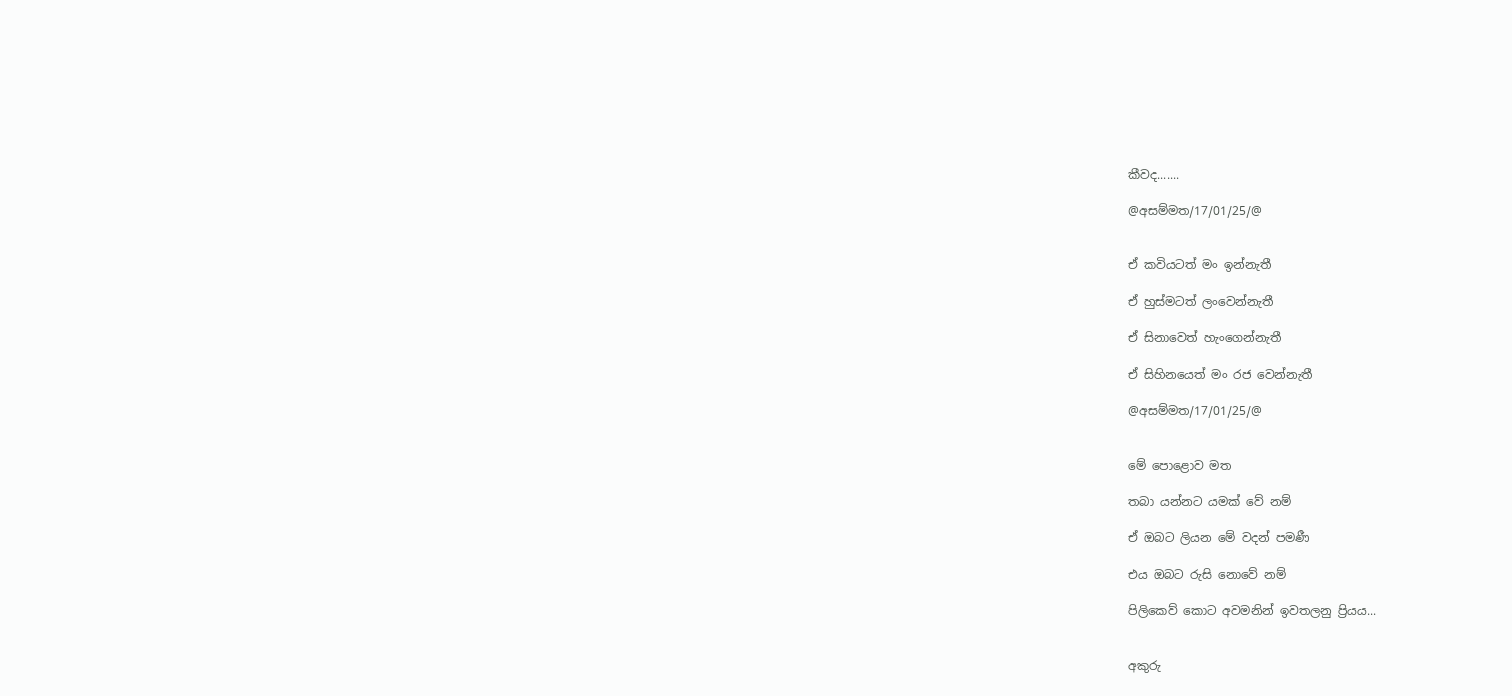කීවද.......

@අසම්මත/17/01/25/@


ඒ කවියටත් මං ඉන්නැතී

ඒ හුස්මටත් ලංවෙන්නැතී

ඒ සිනාවෙත් හැංගෙන්නැතී

ඒ සිහිනයෙත් මං රජ වෙන්නැතී

@අසම්මත/17/01/25/@


මේ පොළොව මත

තබා යන්නට යමක් වේ නම්

ඒ ඔබට ලියන මේ වදන් පමණී

එය ඔබට රුසි නොවේ නම්

පිලිකෙව් කොට අවමනින් ඉවතලනු ප්‍රියය...


අකුරු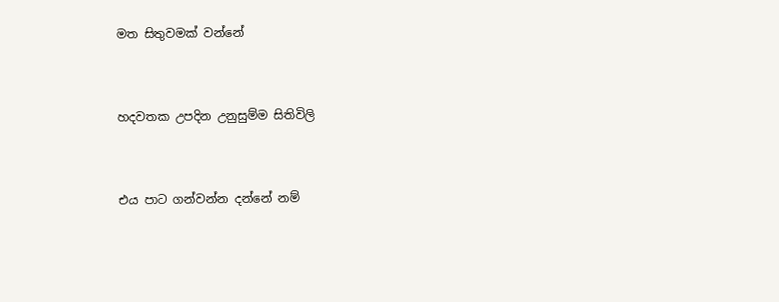මත සිතුවමක් වන්නේ


හදවතක උපදින උනුසුම්ම සිතිවිලි


එය පාට ගන්වන්න දන්නේ නම්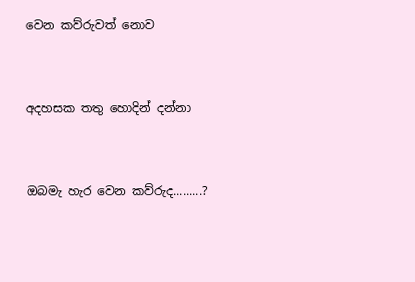වෙන කව්රුවත් නොව


අදහසක තතු හොදින් දන්නා


ඔබමැ හැර වෙන කව්රුද.........?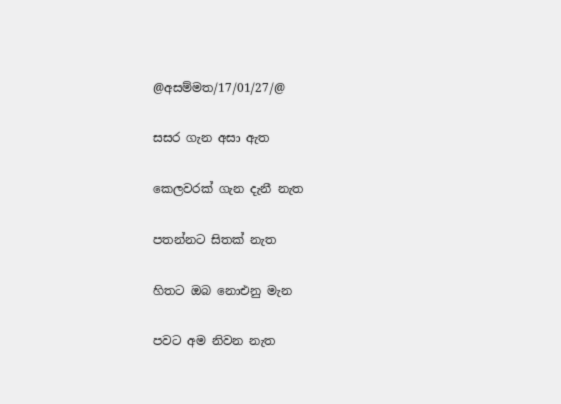@අසම්මත/17/01/27/@

සසර ගැන අසා ඇත

කෙලවරක් ගැන දැනී නැත

පතන්නට සිතක් නැත

හිතට ඔබ නොඑනු මැන

පවට අම නිවන නැත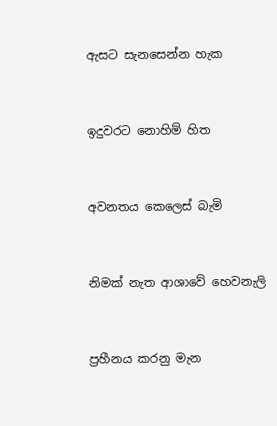ඇසට සැනසෙන්න හැක


ඉදුවරට නොහිම් හිත


අවනතය කෙලෙස් බැමි


නිමක් නැත ආශාවේ හෙවනැලි


ප්‍රහීනය කරනු මැන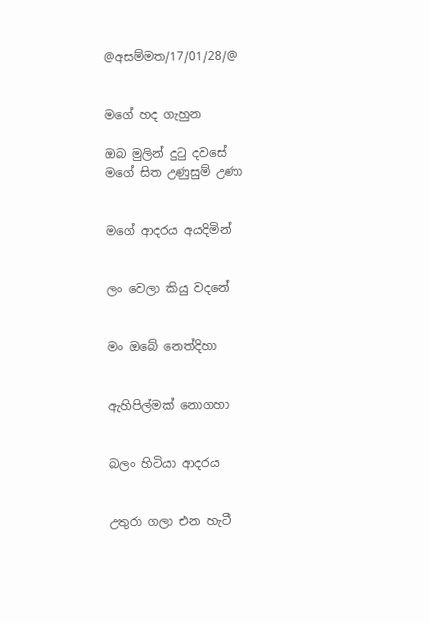@අසම්මත/17/01/28/@


මගේ හද ගැහුන

ඔබ මුලින් දුටු දවසේ
මගේ සිත උණුසුම් උණා


මගේ ආදරය අයදිමින්


ලං වෙලා කියු වදනේ


මං ඔබේ නෙත්දිහා


ඇහිපිල්මක් නොගහා


බලං හිටියා ආදරය


උතුරා ගලා එන හැටී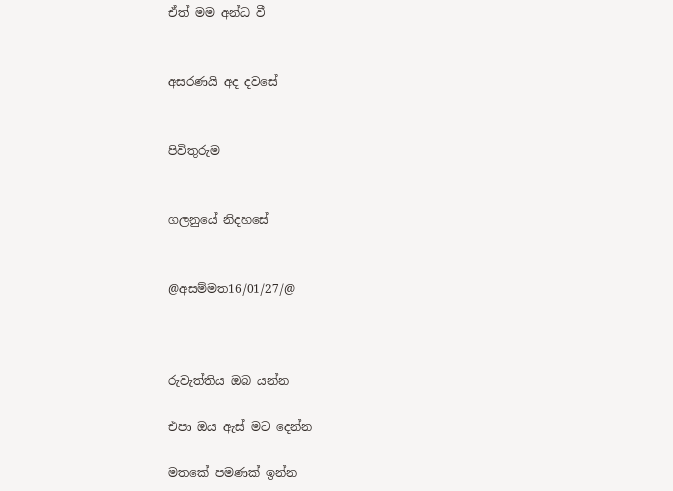ඒත් මම අන්ධ වී


අසරණයි අද දවසේ


පිවිතුරුම


ගලනුයේ නිදහසේ


@අසම්මත16/01/27/@



රුවැත්තිය ඔබ යන්න

එපා ඔය ඇස් මට දෙන්න

මතකේ පමණක් ඉන්න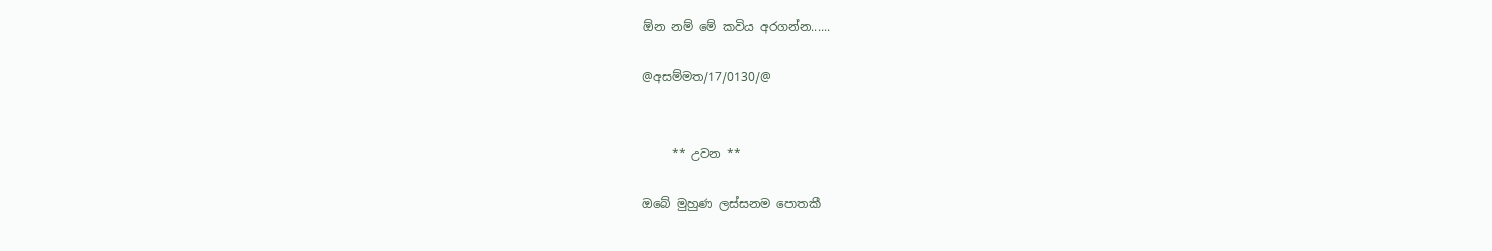ඕන නම් මේ කවිය අරගන්න......

@අසම්මත/17/0130/@


     ** උවන **

ඔබේ මුහුණ ලස්සනම පොතකී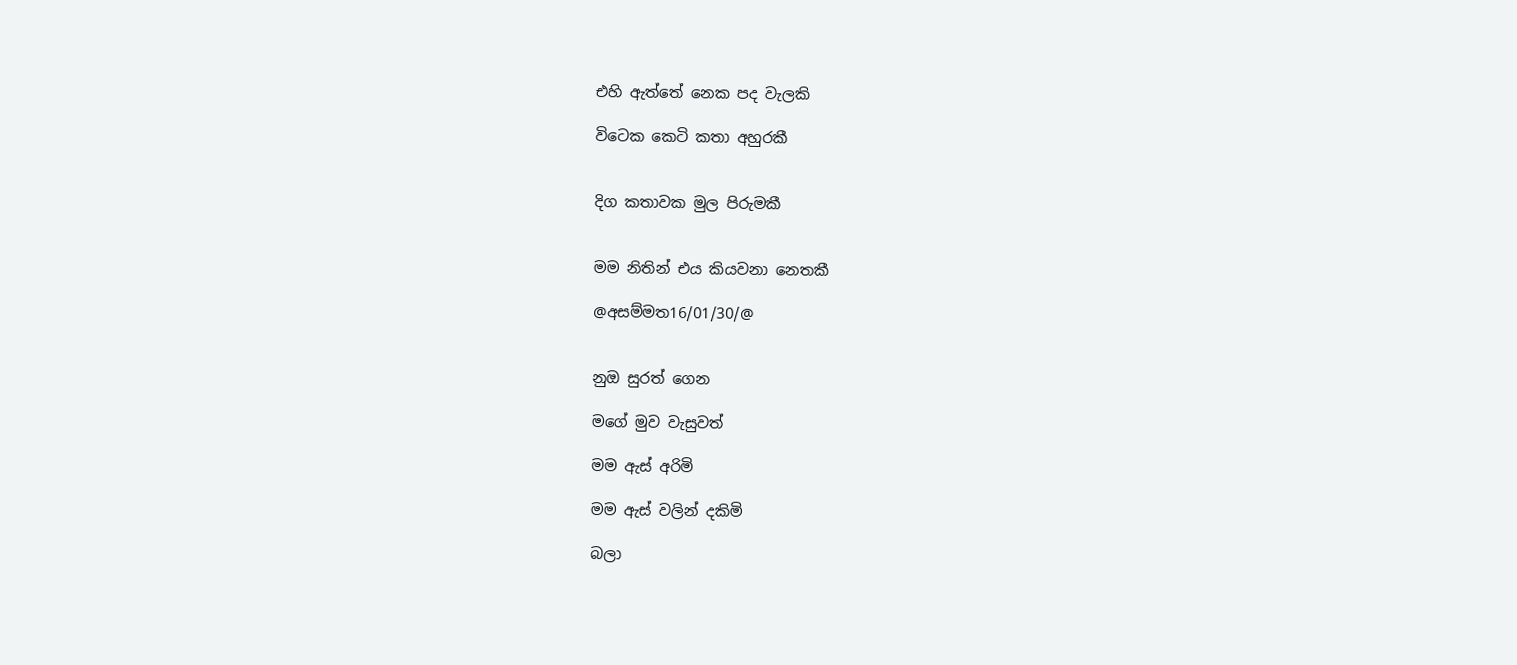එහි ඇත්තේ නෙක පද වැලකි

විටෙක කෙටි කතා අහුරකී


දිග කතාවක මුල පිරුමකී


මම නිතින් එය කියවනා නෙතකී

@අසම්මත16/01/30/@


නුඔ සුරත් ගෙන

මගේ මුව වැසුවත්

මම ඇස් අරිමි

මම ඇස් වලින් දකිමි

බලා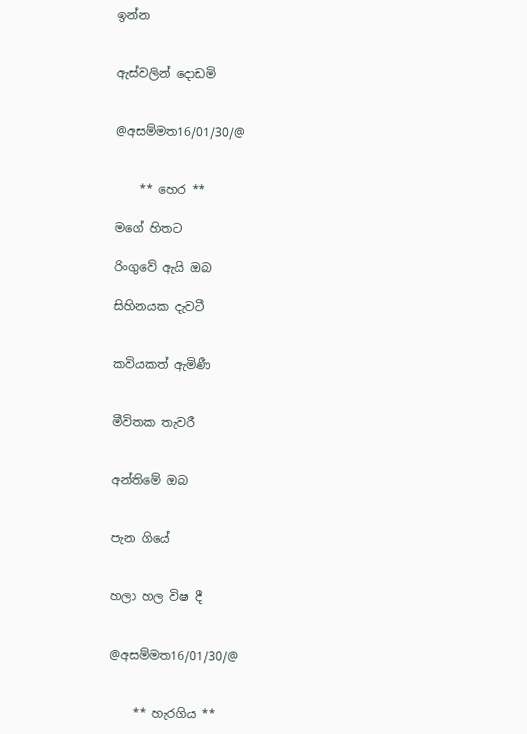ඉන්න


ඇස්වලින් දොඩමි


@අසම්මත16/01/30/@


    ** හෙර **

මගේ හිතට

රිංගුවේ ඇයි ඔබ

සිහිනයක දැවටී


කවියකත් ඇමිණී


මීවිතක තැවරී


අන්තිමේ ඔබ


පැන ගියේ


හලා හල විෂ දී


@අසම්මත16/01/30/@


    ** හැරගිය **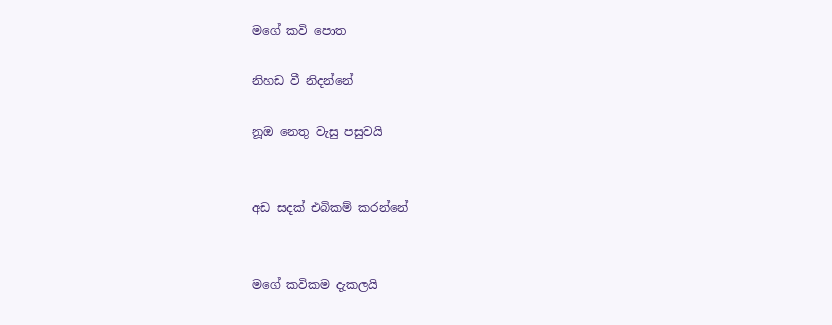මගේ කවි පොත

නිහඩ වී නිදන්නේ

නූඔ නෙතු වැසු පසුවයි


අඩ සදක් එබිකම් කරන්නේ


මගේ කවිකම දැකලයි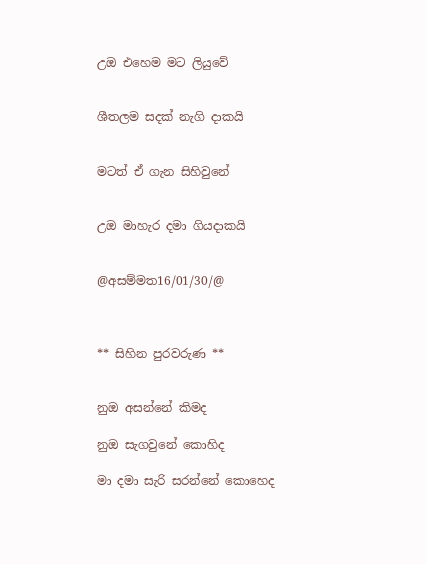උඔ එහෙම මට ලියුවේ


ශීතලම සදක් නැගි දාකයි


මටත් ඒ ගැන සිහිවුනේ


උඔ මාහැර දමා ගියදාකයි


@අසම්මත16/01/30/@



** සිහින පුරවරුණ **


නුඔ අසන්නේ කිමද

නුඔ සැගවුනේ කොහිද

මා දමා සැරි සරන්නේ කොහෙද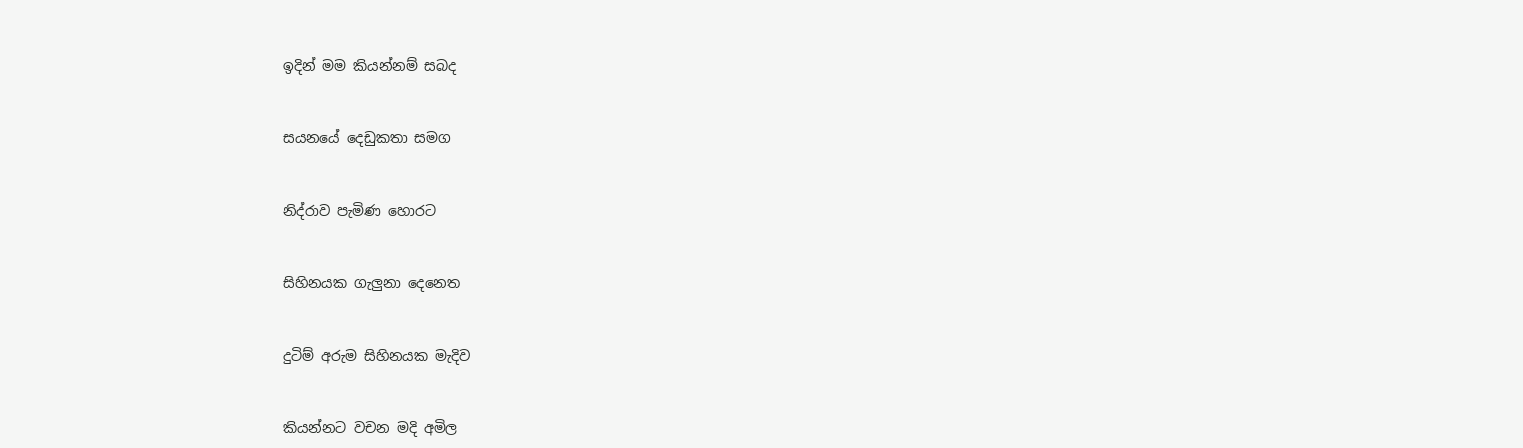ඉදින් මම කියන්නම් සබද


සයනයේ දෙඩුකතා සමග


නිද්රාව පැමිණ හොරට


සිහිනයක ගැලුනා දෙනෙත


දුටිම් අරුම සිහිනයක මැදිව


කියන්නට වචන මදි අමිල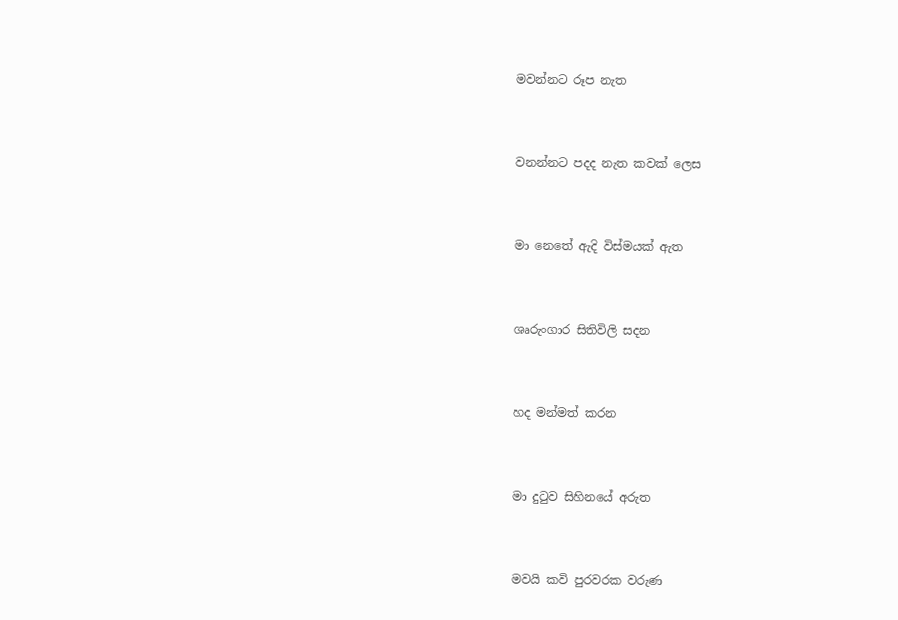මවන්නට රූප නැත


වනන්නට පදද නැත කවක් ලෙස


මා නෙතේ ඇදි විස්මයක් ඇත


ශෘරුංගාර සිතිවිලි සදන


හද මන්මත් කරන


මා දුටුව සිහිනයේ අරුත


මවයි කවි පුරවරක වරුණ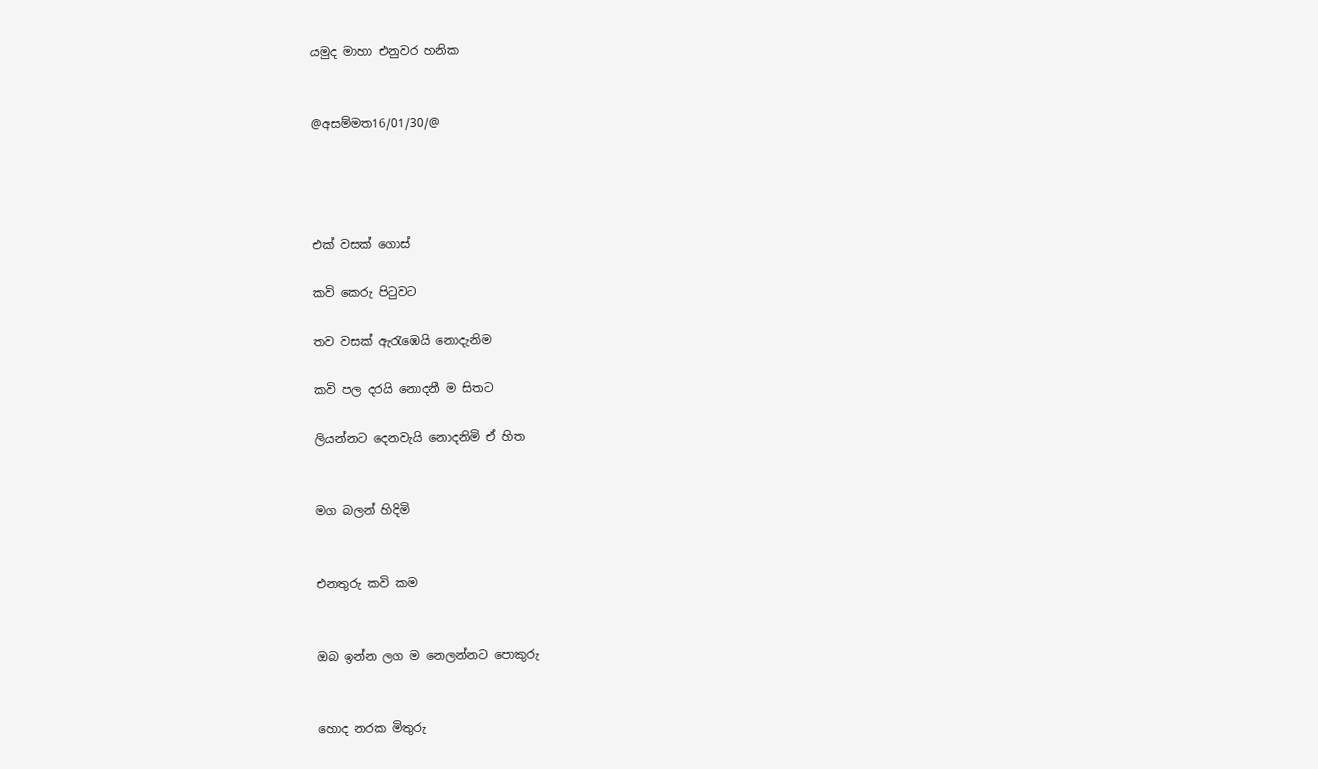යමුද මාහා එනුවර හනික


@අසම්මත16/01/30/@




එක් වසක් ගොස්

කවි කෙරු පිටුවට

තව වසක් ඇරැඹෙයි නොදැනිම

කවි පල දරයි නොදනී ම සිතට

ලියන්නට දෙනවැයි නොදනිමි ඒ හිත


මග බලන් හිදිමි


එනතුරු කවි කම


ඔබ ඉන්න ලග ම නෙලන්නට පොකුරු


හොද නරක මිතුරු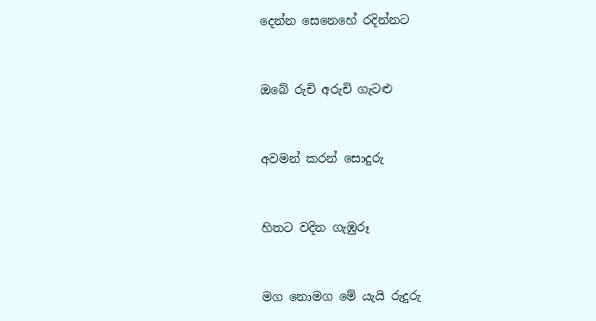දෙන්න සෙනෙහේ රදින්නට


ඔබේ රුචි අරුචි ගැටළු


අවමන් කරන් සොදුරු


හිතට වදින ගැඹුරූ


මග නොමග මේ යැයි රුදුරු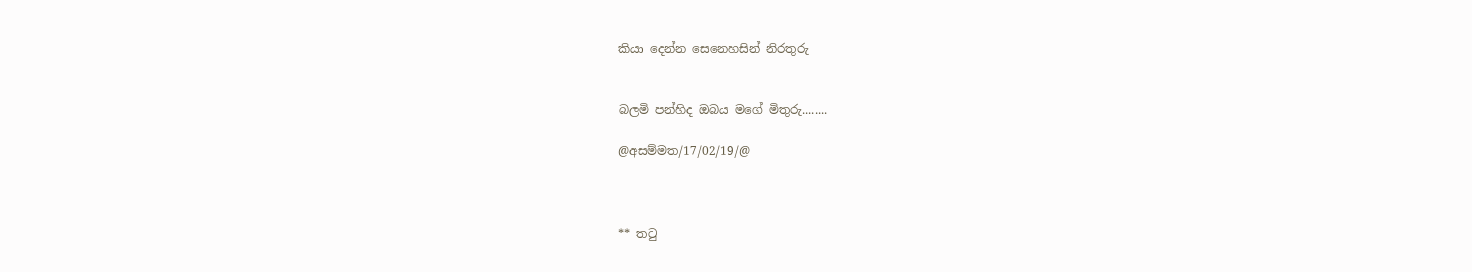කියා දෙන්න සෙනෙහසින් නිරතුරු


බලමි පන්හිද ඔබය මගේ මිතුරු........

@අසම්මත/17/02/19/@



** තටු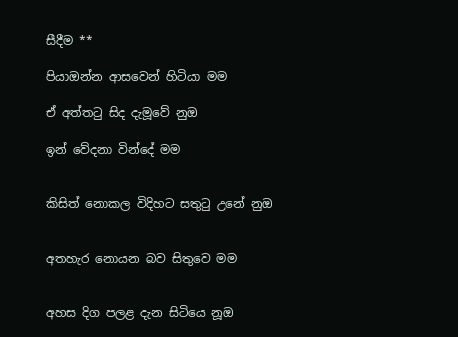සීදීම **

පියාඔන්න ආසවෙන් හිටියා මම

ඒ අත්තටු සිද දැමූවේ නුඔ

ඉන් වේදනා වින්දේ මම


කිසිත් නොකල විදිහට සතුටු උනේ නුඔ


අතහැර නොයන බව සිතුවෙ මම


අහස දිග පලළ දැන සිටියෙ නූඔ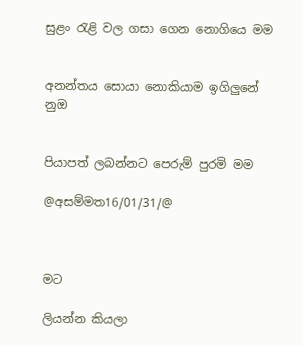සුළං රැළි වල ගසා ගෙන නොගියෙ මම


අනන්තය සොයා නොකියාම ඉගිලුනේ නුඔ


පියාපත් ලබන්නට පෙරුම් පුරමි මම

@අසම්මත16/01/31/@



මට

ලියන්න කියලා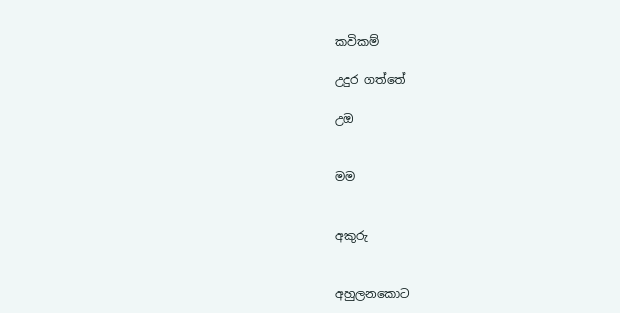කවිකම්

උදුර ගත්තේ

උඔ


මම


අකුරු


අහුලනකොට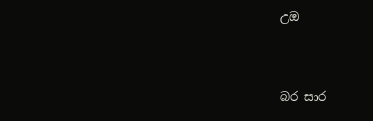උඔ


බර සාර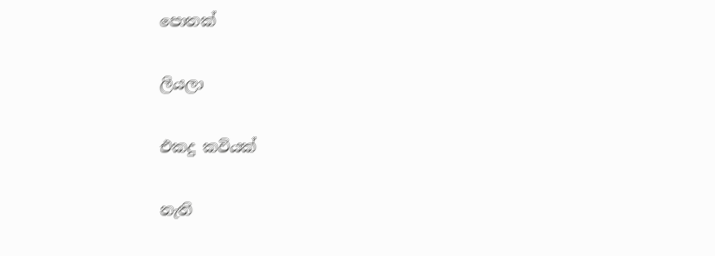පොතක්


ලියලා


එකදු කවියක්


නැති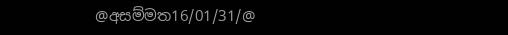@අසම්මත16/01/31/@